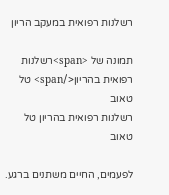רשלנות רפואית במעקב הריון

תמונה של <span>רשלנות רפואית בהריון</span> טל טאוב
רשלנות רפואית בהריון טל טאוב

לפעמים, החיים משתנים ברגע.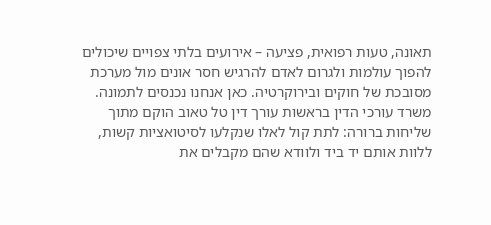תאונה, טעות רפואית, פציעה – אירועים בלתי צפויים שיכולים להפוך עולמות ולגרום לאדם להרגיש חסר אונים מול מערכת מסובכת של חוקים ובירוקרטיה. כאן אנחנו נכנסים לתמונה. משרד עורכי הדין בראשות עורך דין טל טאוב הוקם מתוך שליחות ברורה: לתת קול לאלו שנקלעו לסיטואציות קשות, ללוות אותם יד ביד ולוודא שהם מקבלים את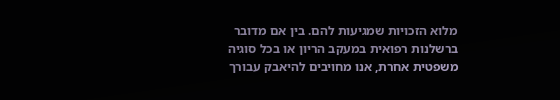מלוא הזכויות שמגיעות להם. בין אם מדובר ברשלנות רפואית במעקב הריון או בכל סוגיה משפטית אחרת, אנו מחויבים להיאבק עבורך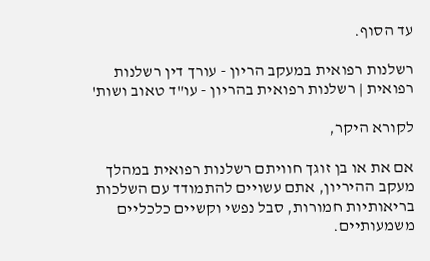עד הסוף.

רשלנות רפואית במעקב הריון - עורך דין רשלנות רפואית | רשלנות רפואית בהריון - עו"ד טאוב ושות'

לקורא היקר,

אם את או בן זוגך חוויתם רשלנות רפואית במהלך מעקב ההיריון, אתם עשויים להתמודד עם השלכות בריאותיות חמורות, סבל נפשי וקשיים כלכליים משמעותיים.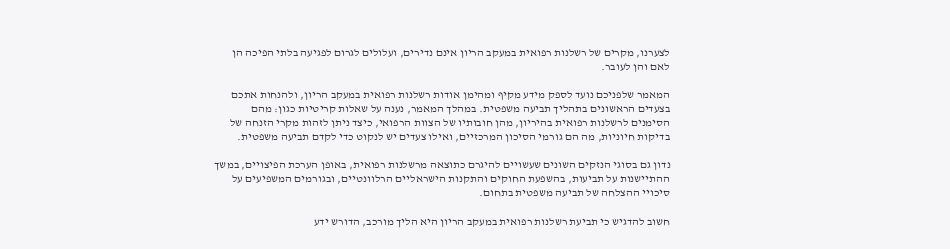לצערנו, מקרים של רשלנות רפואית במעקב הריון אינם נדירים, ועלולים לגרום לפגיעה בלתי הפיכה הן לאם והן לעובר.

המאמר שלפניכם נועד לספק מידע מקיף ומהימן אודות רשלנות רפואית במעקב הריון, ולהנחות אתכם בצעדים הראשונים בתהליך תביעה משפטית. במהלך המאמר, נענה על שאלות קריטיות כגון: מהם הסימנים לרשלנות רפואית בהיריון, מהן חובותיו של הצוות הרפואי, כיצד ניתן לזהות מקרי הזנחה של בדיקות חיוניות, מה הם גורמי הסיכון המרכזיים, ואילו צעדים יש לנקוט כדי לקדם תביעה משפטית.

נדון גם בסוגי הנזקים השונים שעשויים להיגרם כתוצאה מרשלנות רפואית, באופן הערכת הפיצויים, במשך ההתיישנות על תביעות, בהשפעת החוקים והתקנות הישראליים הרלוונטיים, ובגורמים המשפיעים על סיכויי ההצלחה של תביעה משפטית בתחום.

חשוב להדגיש כי תביעת רשלנות רפואית במעקב הריון היא הליך מורכב, הדורש ידע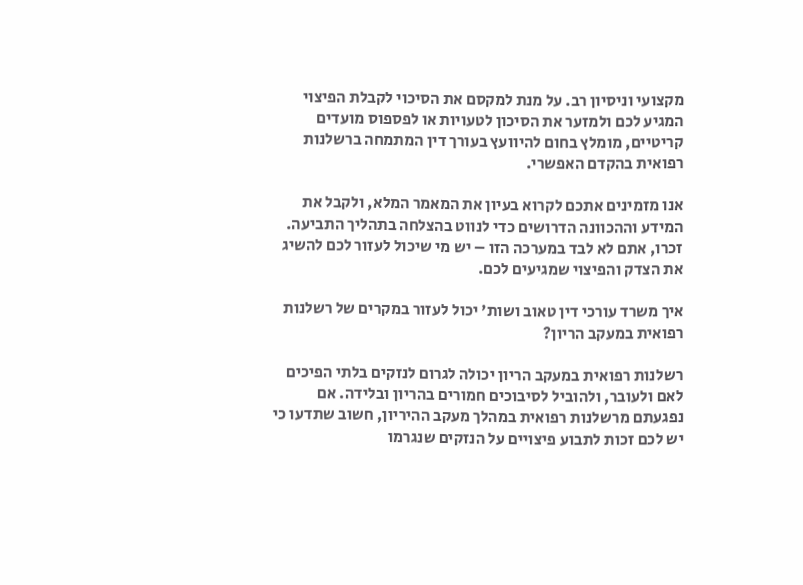מקצועי וניסיון רב. על מנת למקסם את הסיכוי לקבלת הפיצוי המגיע לכם ולמזער את הסיכון לטעויות או לפספוס מועדים קריטיים, מומלץ בחום להיוועץ בעורך דין המתמחה ברשלנות רפואית בהקדם האפשרי.

אנו מזמינים אתכם לקרוא בעיון את המאמר המלא, ולקבל את המידע וההכוונה הדרושים כדי לנווט בהצלחה בתהליך התביעה. זכרו, אתם לא לבד במערכה הזו – יש מי שיכול לעזור לכם להשיג את הצדק והפיצוי שמגיעים לכם.

איך משרד עורכי דין טאוב ושות' יכול לעזור במקרים של רשלנות רפואית במעקב הריון?

רשלנות רפואית במעקב הריון יכולה לגרום לנזקים בלתי הפיכים לאם ולעובר, ולהוביל לסיבוכים חמורים בהריון ובלידה. אם נפגעתם מרשלנות רפואית במהלך מעקב ההיריון, חשוב שתדעו כי יש לכם זכות לתבוע פיצויים על הנזקים שנגרמו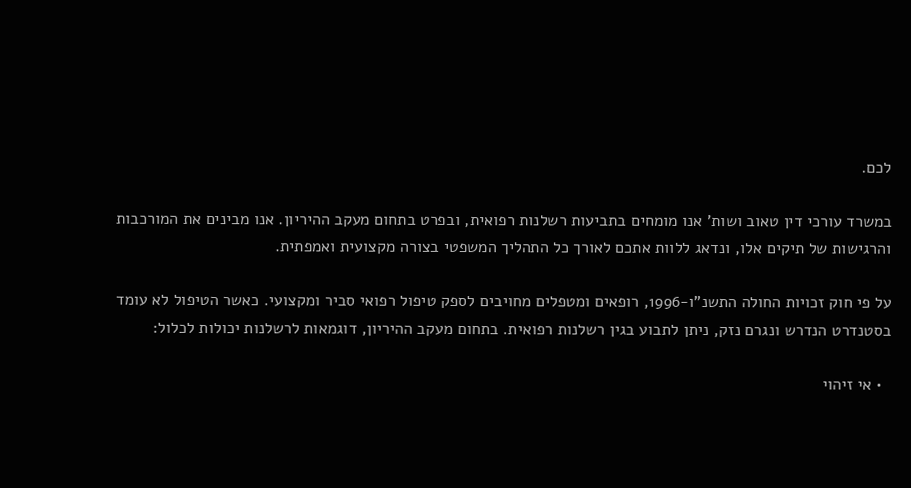לכם.

במשרד עורכי דין טאוב ושות' אנו מומחים בתביעות רשלנות רפואית, ובפרט בתחום מעקב ההיריון. אנו מבינים את המורכבות והרגישות של תיקים אלו, ונדאג ללוות אתכם לאורך כל התהליך המשפטי בצורה מקצועית ואמפתית.

על פי חוק זכויות החולה התשנ"ו-1996, רופאים ומטפלים מחויבים לספק טיפול רפואי סביר ומקצועי. כאשר הטיפול לא עומד בסטנדרט הנדרש ונגרם נזק, ניתן לתבוע בגין רשלנות רפואית. בתחום מעקב ההיריון, דוגמאות לרשלנות יכולות לכלול:

  • אי זיהוי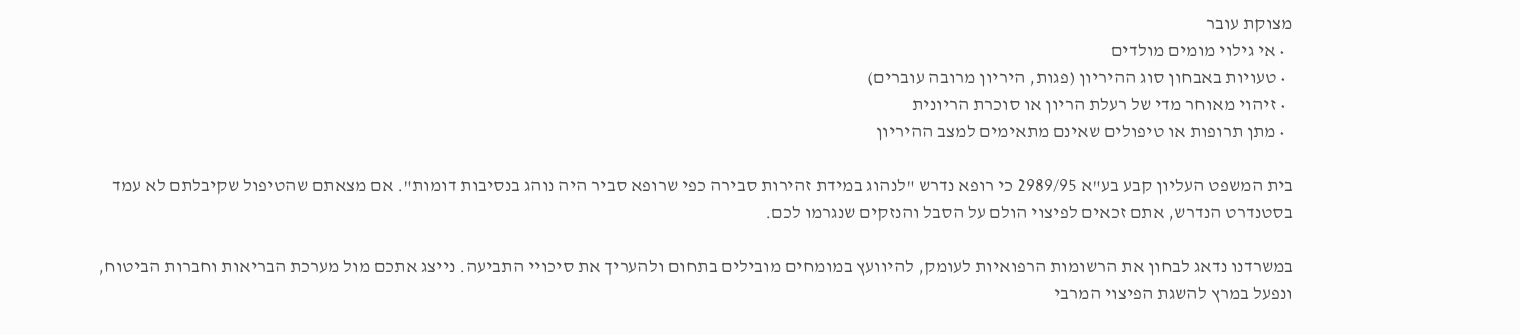מצוקת עובר
  • אי גילוי מומים מולדים
  • טעויות באבחון סוג ההיריון (פגות, היריון מרובה עוברים)
  • זיהוי מאוחר מדי של רעלת הריון או סוכרת הריונית
  • מתן תרופות או טיפולים שאינם מתאימים למצב ההיריון

בית המשפט העליון קבע בע"א 2989/95 כי רופא נדרש "לנהוג במידת זהירות סבירה כפי שרופא סביר היה נוהג בנסיבות דומות". אם מצאתם שהטיפול שקיבלתם לא עמד בסטנדרט הנדרש, אתם זכאים לפיצוי הולם על הסבל והנזקים שנגרמו לכם.

במשרדנו נדאג לבחון את הרשומות הרפואיות לעומק, להיוועץ במומחים מובילים בתחום ולהעריך את סיכויי התביעה. נייצג אתכם מול מערכת הבריאות וחברות הביטוח, ונפעל במרץ להשגת הפיצוי המרבי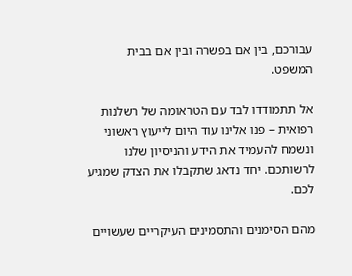עבורכם, בין אם בפשרה ובין אם בבית המשפט.

אל תתמודדו לבד עם הטראומה של רשלנות רפואית – פנו אלינו עוד היום לייעוץ ראשוני ונשמח להעמיד את הידע והניסיון שלנו לרשותכם. יחד נדאג שתקבלו את הצדק שמגיע לכם.

מהם הסימנים והתסמינים העיקריים שעשויים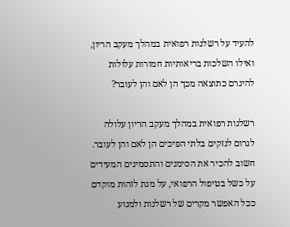להעיד על רשלנות רפואית במהלך מעקב הריון, ואילו השלכות בריאותיות חמורות עלולות להיגרם כתוצאה מכך הן לאם והן לעובר?

רשלנות רפואית במהלך מעקב הריון עלולה לגרום לנזקים בלתי הפיכים הן לאם והן לעובר. חשוב להכיר את הסימנים והתסמינים המעידים על כשל בטיפול הרפואי, על מנת לזהות מוקדם ככל האפשר מקרים של רשלנות ולמנוע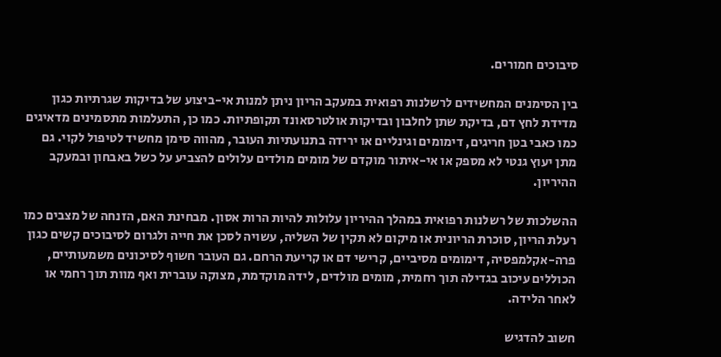סיבוכים חמורים.

בין הסימנים המחשידים לרשלנות רפואית במעקב הריון ניתן למנות אי-ביצוע של בדיקות שגרתיות כגון מדידת לחץ דם, בדיקת שתן לחלבון ובדיקות אולטרסאונד תקופתיות. כמו כן, התעלמות מתסמינים מדאיגים כמו כאבי בטן חריגים, דימומים וגינליים או ירידה בתנועתיות העובר, מהווה סימן מחשיד לטיפול לקוי. גם מתן יעוץ גנטי לא מספק או אי-איתור מוקדם של מומים מולדים עלולים להצביע על כשל באבחון ובמעקב ההיריון.

ההשלכות של רשלנות רפואית במהלך ההיריון עלולות להיות הרות אסון. מבחינת האם, הזנחה של מצבים כמו רעלת הריון, סוכרת הריונית או מיקום לא תקין של השליה, עשויה לסכן את חייה ולגרום לסיבוכים קשים כגון פרה-אקלמפסיה, דימומים מסיביים, קרישי דם או קריעת הרחם. גם העובר חשוף לסיכונים משמעותיים, הכוללים עיכוב בגדילה תוך רחמית, מומים מולדים, לידה מוקדמת, מצוקה עוברית ואף מוות תוך רחמי או לאחר הלידה.

חשוב להדגיש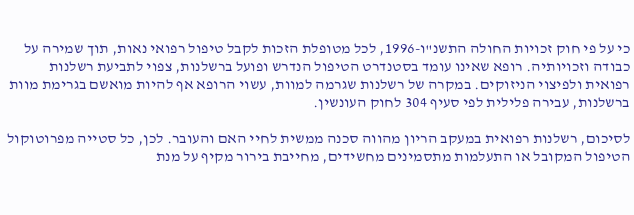כי על פי חוק זכויות החולה התשנ"ו-1996, לכל מטופלת הזכות לקבל טיפול רפואי נאות, תוך שמירה על כבודה וזכויותיה. רופא שאינו עומד בסטנדרט הטיפול הנדרש ופועל ברשלנות, צפוי לתביעת רשלנות רפואית ולפיצוי הניזוקים. במקרה של רשלנות שגרמה למוות, עשוי הרופא אף להיות מואשם בגרימת מוות ברשלנות, עבירה פלילית לפי סעיף 304 לחוק העונשין.

לסיכום, רשלנות רפואית במעקב הריון מהווה סכנה ממשית לחיי האם והעובר. לכן, כל סטייה מפרוטוקול הטיפול המקובל או התעלמות מתסמינים מחשידים, מחייבת בירור מקיף על מנת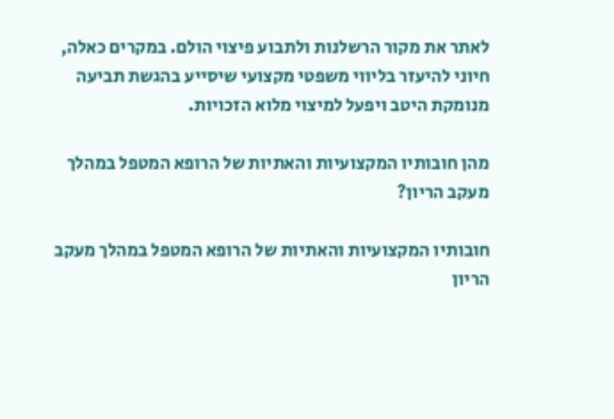לאתר את מקור הרשלנות ולתבוע פיצוי הולם. במקרים כאלה, חיוני להיעזר בליווי משפטי מקצועי שיסייע בהגשת תביעה מנומקת היטב ויפעל למיצוי מלוא הזכויות.

מהן חובותיו המקצועיות והאתיות של הרופא המטפל במהלך מעקב הריון?

חובותיו המקצועיות והאתיות של הרופא המטפל במהלך מעקב הריון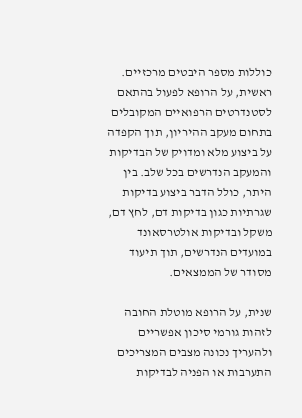כוללות מספר היבטים מרכזיים. ראשית, על הרופא לפעול בהתאם לסטנדרטים הרפואיים המקובלים בתחום מעקב ההיריון, תוך הקפדה על ביצוע מלא ומדויק של הבדיקות והמעקב הנדרשים בכל שלב. בין היתר, כולל הדבר ביצוע בדיקות שגרתיות כגון בדיקות דם, לחץ דם, משקל ובדיקות אולטרסאונד במועדים הנדרשים, תוך תיעוד מסודר של הממצאים.

שנית, על הרופא מוטלת החובה לזהות גורמי סיכון אפשריים ולהעריך נכונה מצבים המצריכים התערבות או הפניה לבדיקות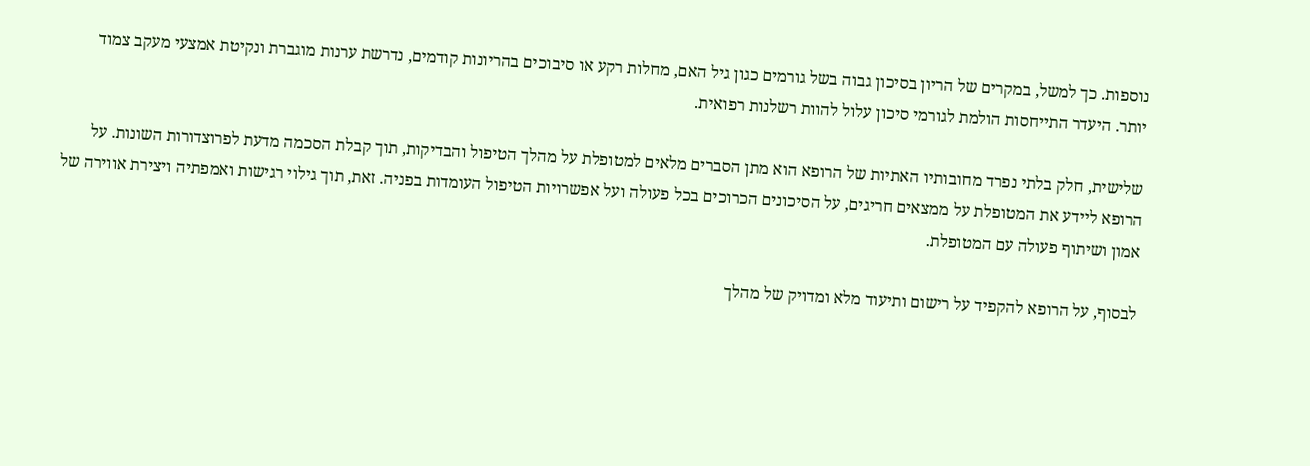נוספות. כך למשל, במקרים של הריון בסיכון גבוה בשל גורמים כגון גיל האם, מחלות רקע או סיבוכים בהריונות קודמים, נדרשת ערנות מוגברת ונקיטת אמצעי מעקב צמוד יותר. היעדר התייחסות הולמת לגורמי סיכון עלול להוות רשלנות רפואית.

שלישית, חלק בלתי נפרד מחובותיו האתיות של הרופא הוא מתן הסברים מלאים למטופלת על מהלך הטיפול והבדיקות, תוך קבלת הסכמה מדעת לפרוצדורות השונות. על הרופא ליידע את המטופלת על ממצאים חריגים, על הסיכונים הכרוכים בכל פעולה ועל אפשרויות הטיפול העומדות בפניה. זאת, תוך גילוי רגישות ואמפתיה ויצירת אווירה של אמון ושיתוף פעולה עם המטופלת.

לבסוף, על הרופא להקפיד על רישום ותיעוד מלא ומדויק של מהלך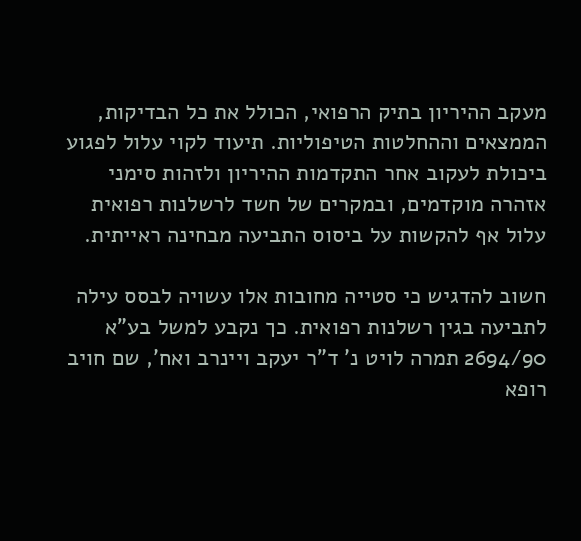מעקב ההיריון בתיק הרפואי, הכולל את כל הבדיקות, הממצאים וההחלטות הטיפוליות. תיעוד לקוי עלול לפגוע ביכולת לעקוב אחר התקדמות ההיריון ולזהות סימני אזהרה מוקדמים, ובמקרים של חשד לרשלנות רפואית עלול אף להקשות על ביסוס התביעה מבחינה ראייתית.

חשוב להדגיש כי סטייה מחובות אלו עשויה לבסס עילה לתביעה בגין רשלנות רפואית. כך נקבע למשל בע"א 2694/90 תמרה לויט נ' ד"ר יעקב ויינרב ואח', שם חויב רופא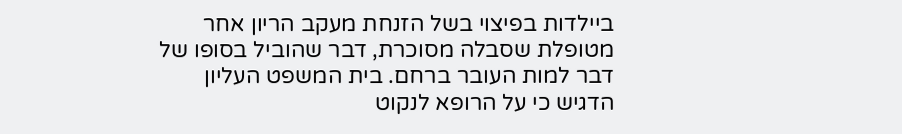ביילדות בפיצוי בשל הזנחת מעקב הריון אחר מטופלת שסבלה מסוכרת, דבר שהוביל בסופו של דבר למות העובר ברחם. בית המשפט העליון הדגיש כי על הרופא לנקוט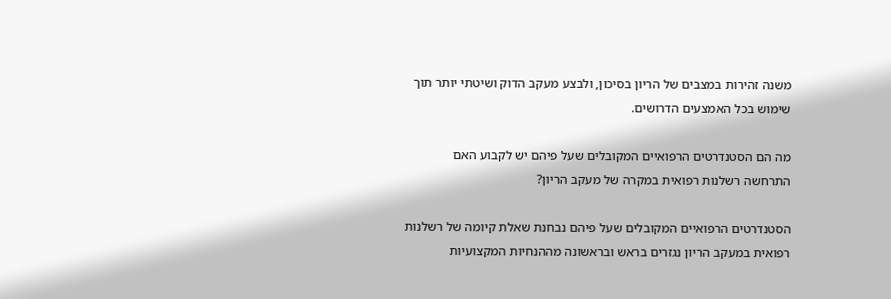משנה זהירות במצבים של הריון בסיכון, ולבצע מעקב הדוק ושיטתי יותר תוך שימוש בכל האמצעים הדרושים.

מה הם הסטנדרטים הרפואיים המקובלים שעל פיהם יש לקבוע האם התרחשה רשלנות רפואית במקרה של מעקב הריון?

הסטנדרטים הרפואיים המקובלים שעל פיהם נבחנת שאלת קיומה של רשלנות רפואית במעקב הריון נגזרים בראש ובראשונה מההנחיות המקצועיות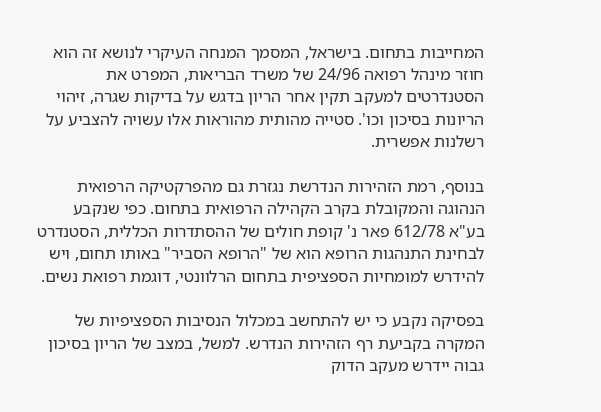המחייבות בתחום. בישראל, המסמך המנחה העיקרי לנושא זה הוא חוזר מינהל רפואה 24/96 של משרד הבריאות, המפרט את הסטנדרטים למעקב תקין אחר הריון בדגש על בדיקות שגרה, זיהוי הריונות בסיכון וכו'. סטייה מהותית מהוראות אלו עשויה להצביע על רשלנות אפשרית.

בנוסף, רמת הזהירות הנדרשת נגזרת גם מהפרקטיקה הרפואית הנהוגה והמקובלת בקרב הקהילה הרפואית בתחום. כפי שנקבע בע"א 612/78 פאר נ' קופת חולים של ההסתדרות הכללית, הסטנדרט לבחינת התנהגות הרופא הוא של "הרופא הסביר" באותו תחום, ויש להידרש למומחיות הספציפית בתחום הרלוונטי, דוגמת רפואת נשים.

בפסיקה נקבע כי יש להתחשב במכלול הנסיבות הספציפיות של המקרה בקביעת רף הזהירות הנדרש. למשל, במצב של הריון בסיכון גבוה יידרש מעקב הדוק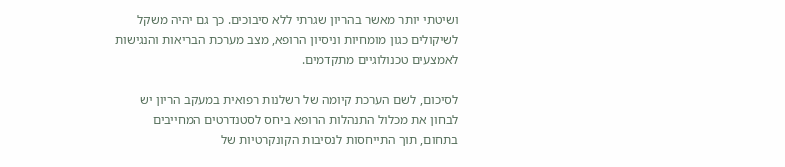ושיטתי יותר מאשר בהריון שגרתי ללא סיבוכים. כך גם יהיה משקל לשיקולים כגון מומחיות וניסיון הרופא, מצב מערכת הבריאות והנגישות לאמצעים טכנולוגיים מתקדמים.

לסיכום, לשם הערכת קיומה של רשלנות רפואית במעקב הריון יש לבחון את מכלול התנהלות הרופא ביחס לסטנדרטים המחייבים בתחום, תוך התייחסות לנסיבות הקונקרטיות של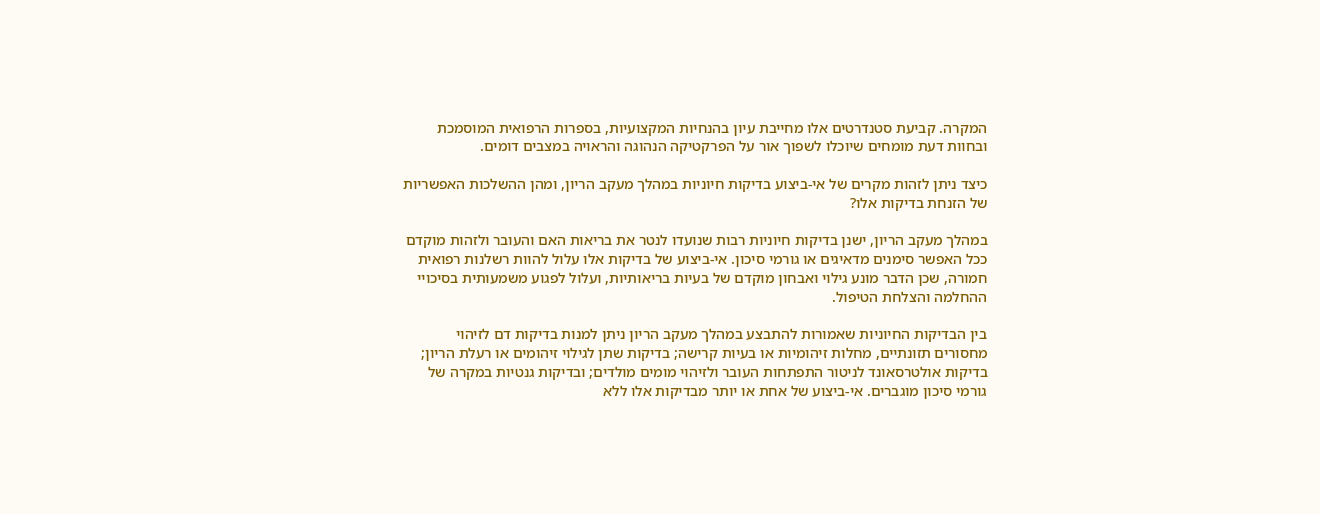המקרה. קביעת סטנדרטים אלו מחייבת עיון בהנחיות המקצועיות, בספרות הרפואית המוסמכת ובחוות דעת מומחים שיוכלו לשפוך אור על הפרקטיקה הנהוגה והראויה במצבים דומים.

כיצד ניתן לזהות מקרים של אי-ביצוע בדיקות חיוניות במהלך מעקב הריון, ומהן ההשלכות האפשריות של הזנחת בדיקות אלו?

במהלך מעקב הריון, ישנן בדיקות חיוניות רבות שנועדו לנטר את בריאות האם והעובר ולזהות מוקדם ככל האפשר סימנים מדאיגים או גורמי סיכון. אי-ביצוע של בדיקות אלו עלול להוות רשלנות רפואית חמורה, שכן הדבר מונע גילוי ואבחון מוקדם של בעיות בריאותיות, ועלול לפגוע משמעותית בסיכויי ההחלמה והצלחת הטיפול.

בין הבדיקות החיוניות שאמורות להתבצע במהלך מעקב הריון ניתן למנות בדיקות דם לזיהוי מחסורים תזונתיים, מחלות זיהומיות או בעיות קרישה; בדיקות שתן לגילוי זיהומים או רעלת הריון; בדיקות אולטרסאונד לניטור התפתחות העובר ולזיהוי מומים מולדים; ובדיקות גנטיות במקרה של גורמי סיכון מוגברים. אי-ביצוע של אחת או יותר מבדיקות אלו ללא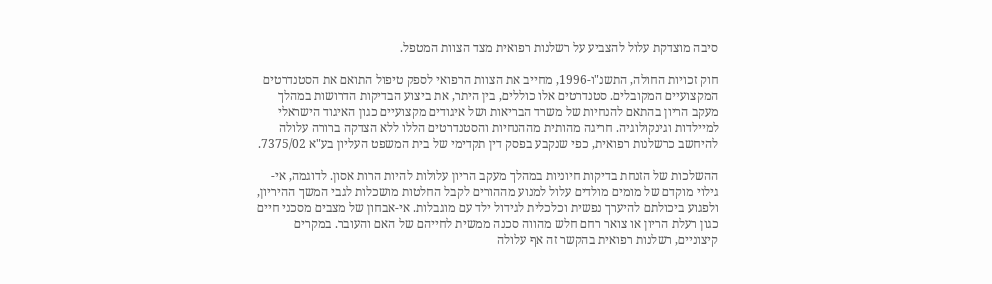סיבה מוצדקת עלול להצביע על רשלנות רפואית מצד הצוות המטפל.

חוק זכויות החולה, התשנ"ו-1996, מחייב את הצוות הרפואי לספק טיפול התואם את הסטנדרטים המקצועיים המקובלים. סטנדרטים אלו כוללים, בין היתר, את ביצוע הבדיקות הדרושות במהלך מעקב הריון בהתאם להנחיות של משרד הבריאות ושל איגודים מקצועיים כגון האיגוד הישראלי למיילדות וגינקולוגיה. חריגה מהותית מההנחיות והסטנדרטים הללו ללא הצדקה ברורה עלולה להיחשב כרשלנות רפואית, כפי שנקבע בפסק דין תקדימי של בית המשפט העליון בע"א 7375/02.

ההשלכות של הזנחת בדיקות חיוניות במהלך מעקב הריון עלולות להיות הרות אסון. לדוגמה, אי-גילוי מוקדם של מומים מולדים עלול למנוע מההורים לקבל החלטות מושכלות לגבי המשך ההיריון, ולפגוע ביכולתם להיערך נפשית וכלכלית לגידול ילד עם מוגבלות. אי-אבחון של מצבים מסכני חיים כגון רעלת הריון או צואר רחם חלש מהווה סכנה ממשית לחייהם של האם והעובר. במקרים קיצוניים, רשלנות רפואית בהקשר זה אף עלולה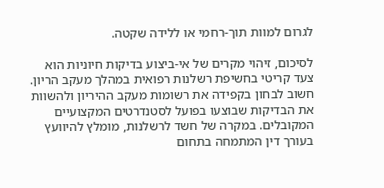לגרום למוות תוך-רחמי או ללידה שקטה.

לסיכום, זיהוי מקרים של אי-ביצוע בדיקות חיוניות הוא צעד קריטי בחשיפת רשלנות רפואית במהלך מעקב הריון. חשוב לבחון בקפידה את רשומות מעקב ההיריון ולהשוות את הבדיקות שבוצעו בפועל לסטנדרטים המקצועיים המקובלים. במקרה של חשד לרשלנות, מומלץ להיוועץ בעורך דין המתמחה בתחום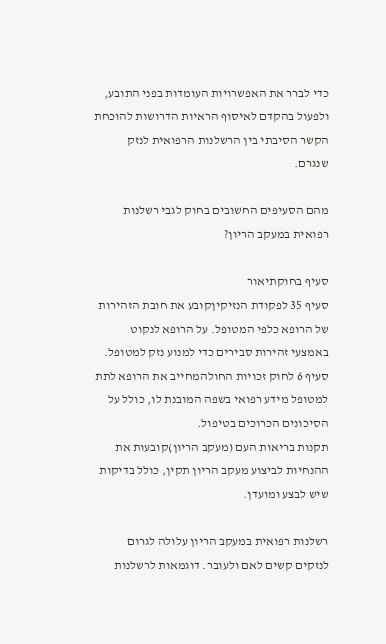כדי לברר את האפשרויות העומדות בפני התובע, ולפעול בהקדם לאיסוף הראיות הדרושות להוכחת הקשר הסיבתי בין הרשלנות הרפואית לנזק שנגרם.

מהם הסעיפים החשובים בחוק לגבי רשלנות רפואית במעקב הריון?

סעיף בחוקתיאור
סעיף 35 לפקודת הנזיקיןקובע את חובת הזהירות של הרופא כלפי המטופל. על הרופא לנקוט באמצעי זהירות סבירים כדי למנוע נזק למטופל.
סעיף 6 לחוק זכויות החולהמחייב את הרופא לתת למטופל מידע רפואי בשפה המובנת לו, כולל על הסיכונים הכרוכים בטיפול.
תקנות בריאות העם (מעקב הריון)קובעות את ההנחיות לביצוע מעקב הריון תקין, כולל בדיקות שיש לבצע ומועדן.

רשלנות רפואית במעקב הריון עלולה לגרום לנזקים קשים לאם ולעובר. דוגמאות לרשלנות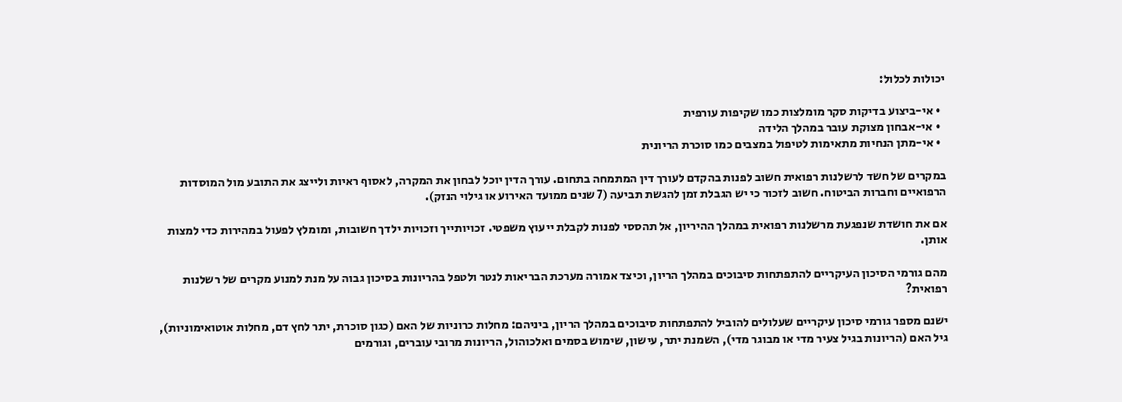יכולות לכלול:

  • אי-ביצוע בדיקות סקר מומלצות כמו שקיפות עורפית
  • אי-אבחון מצוקת עובר במהלך הלידה
  • אי-מתן הנחיות מתאימות לטיפול במצבים כמו סוכרת הריונית

במקרים של חשד לרשלנות רפואית חשוב לפנות בהקדם לעורך דין המתמחה בתחום. עורך הדין יוכל לבחון את המקרה, לאסוף ראיות ולייצג את התובע מול המוסדות הרפואיים וחברות הביטוח. חשוב לזכור כי יש הגבלת זמן להגשת תביעה (7 שנים ממועד האירוע או גילוי הנזק).

אם את חושדת שנפגעת מרשלנות רפואית במהלך ההיריון, אל תהססי לפנות לקבלת ייעוץ משפטי. זכויותייך וזכויות ילדך חשובות, ומומלץ לפעול במהירות כדי למצות אותן.

מהם גורמי הסיכון העיקריים להתפתחות סיבוכים במהלך הריון, וכיצד אמורה מערכת הבריאות לנטר ולטפל בהריונות בסיכון גבוה על מנת למנוע מקרים של רשלנות רפואית?

ישנם מספר גורמי סיכון עיקריים שעלולים להוביל להתפתחות סיבוכים במהלך הריון, ביניהם: מחלות כרוניות של האם (כגון סוכרת, יתר לחץ דם, מחלות אוטואימוניות), גיל האם (הריונות בגיל צעיר מדי או מבוגר מדי), השמנת יתר, עישון, שימוש בסמים ואלכוהול, הריונות מרובי עוברים, וגורמים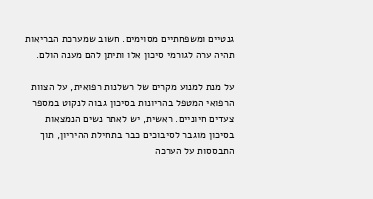גנטיים ומשפחתיים מסוימים. חשוב שמערכת הבריאות תהיה ערה לגורמי סיכון אלו ותיתן להם מענה הולם.

על מנת למנוע מקרים של רשלנות רפואית, על הצוות הרפואי המטפל בהריונות בסיכון גבוה לנקוט במספר צעדים חיוניים. ראשית, יש לאתר נשים הנמצאות בסיכון מוגבר לסיבוכים כבר בתחילת ההיריון, תוך התבססות על הערכה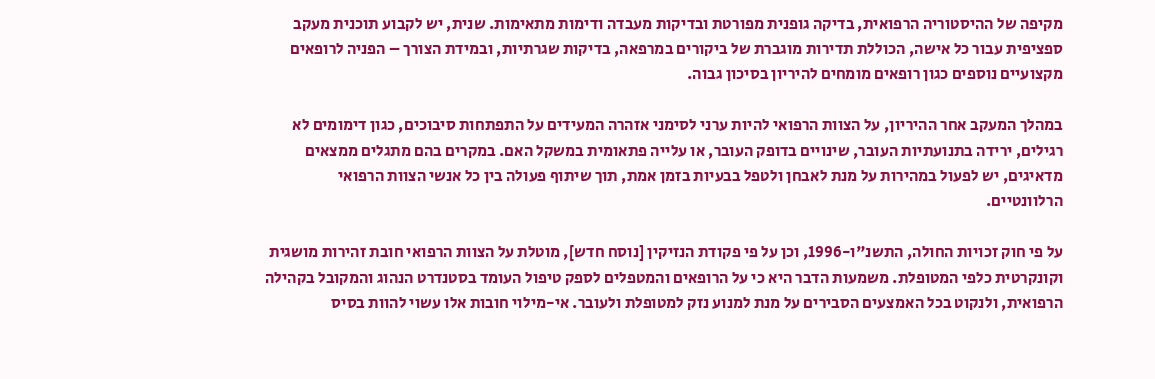מקיפה של ההיסטוריה הרפואית, בדיקה גופנית מפורטת ובדיקות מעבדה ודימות מתאימות. שנית, יש לקבוע תוכנית מעקב ספציפית עבור כל אישה, הכוללת תדירות מוגברת של ביקורים במרפאה, בדיקות שגרתיות, ובמידת הצורך – הפניה לרופאים מקצועיים נוספים כגון רופאים מומחים להיריון בסיכון גבוה.

במהלך המעקב אחר ההיריון, על הצוות הרפואי להיות ערני לסימני אזהרה המעידים על התפתחות סיבוכים, כגון דימומים לא רגילים, ירידה בתנועתיות העובר, שינויים בדופק העובר, או עלייה פתאומית במשקל האם. במקרים בהם מתגלים ממצאים מדאיגים, יש לפעול במהירות על מנת לאבחן ולטפל בבעיות בזמן אמת, תוך שיתוף פעולה בין כל אנשי הצוות הרפואי הרלוונטיים.

על פי חוק זכויות החולה, התשנ"ו-1996, וכן על פי פקודת הנזיקין [נוסח חדש], מוטלת על הצוות הרפואי חובת זהירות מושגית וקונקרטית כלפי המטופלת. משמעות הדבר היא כי על הרופאים והמטפלים לספק טיפול העומד בסטנדרט הנהוג והמקובל בקהילה הרפואית, ולנקוט בכל האמצעים הסבירים על מנת למנוע נזק למטופלת ולעובר. אי-מילוי חובות אלו עשוי להוות בסיס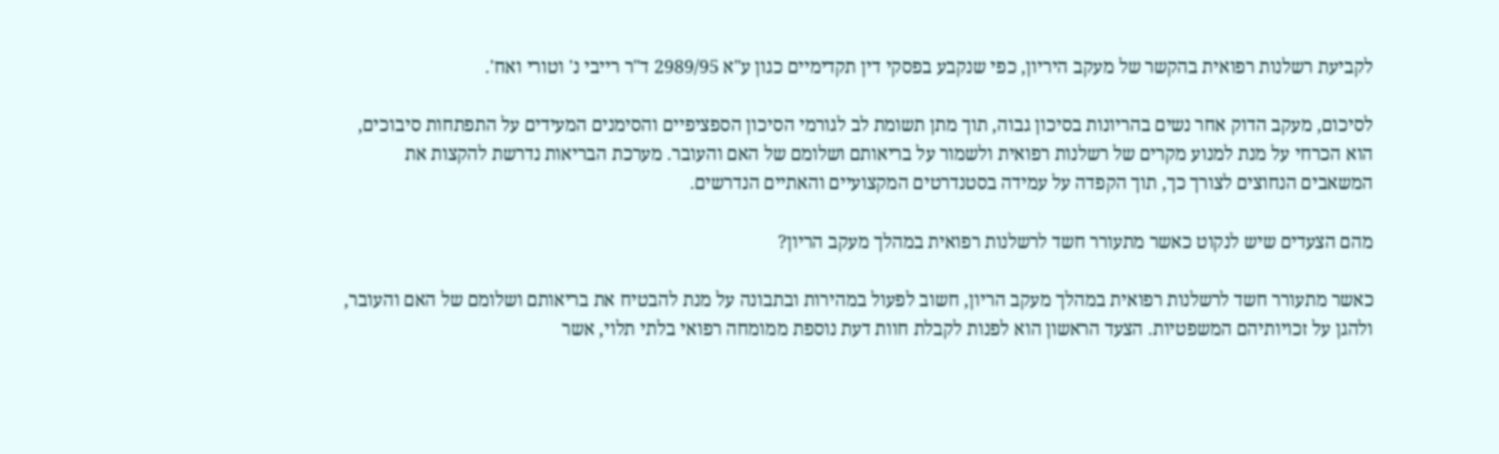לקביעת רשלנות רפואית בהקשר של מעקב היריון, כפי שנקבע בפסקי דין תקדימיים כגון ע"א 2989/95 ד"ר רייבי נ' וטורי ואח'.

לסיכום, מעקב הדוק אחר נשים בהריונות בסיכון גבוה, תוך מתן תשומת לב לגורמי הסיכון הספציפיים והסימנים המעידים על התפתחות סיבוכים, הוא הכרחי על מנת למנוע מקרים של רשלנות רפואית ולשמור על בריאותם ושלומם של האם והעובר. מערכת הבריאות נדרשת להקצות את המשאבים הנחוצים לצורך כך, תוך הקפדה על עמידה בסטנדרטים המקצועיים והאתיים הנדרשים.

מהם הצעדים שיש לנקוט כאשר מתעורר חשד לרשלנות רפואית במהלך מעקב הריון?

כאשר מתעורר חשד לרשלנות רפואית במהלך מעקב הריון, חשוב לפעול במהירות ובתבונה על מנת להבטיח את בריאותם ושלומם של האם והעובר, ולהגן על זכויותיהם המשפטיות. הצעד הראשון הוא לפנות לקבלת חוות דעת נוספת ממומחה רפואי בלתי תלוי, אשר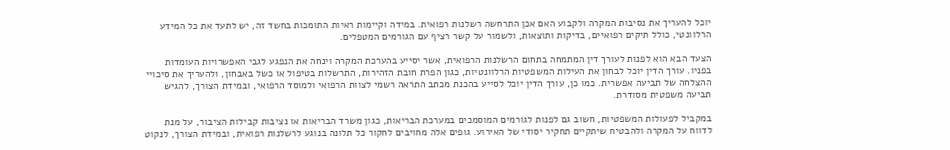יוכל להעריך את נסיבות המקרה ולקבוע האם אכן התרחשה רשלנות רפואית. במידה וקיימות ראיות התומכות בחשד זה, יש לתעד את כל המידע הרלוונטי, כולל תיקים רפואיים, בדיקות ותוצאות, ולשמור על קשר רציף עם הגורמים המטפלים.

הצעד הבא הוא לפנות לעורך דין המתמחה בתחום הרשלנות הרפואית, אשר יסייע בהערכת המקרה וינחה את הנפגע לגבי האפשרויות העומדות בפניו. עורך הדין יוכל לבחון את העילות המשפטיות הרלוונטיות, כגון הפרת חובת הזהירות, התרשלות בטיפול או כשל באבחון, ולהעריך את סיכויי ההצלחה של תביעה אפשרית. כמו כן, עורך הדין יוכל לסייע בהכנת מכתב התראה רשמי לצוות הרפואי ולמוסד הרפואי, ובמידת הצורך, להגיש תביעה משפטית מסודרת.

במקביל לפעולות המשפטיות, חשוב גם לפנות לגורמים המוסמכים במערכת הבריאות, כגון משרד הבריאות או נציבות קבילות הציבור, על מנת לדווח על המקרה ולהבטיח שיתקיים תחקיר יסודי של האירוע. גופים אלה מחויבים לחקור כל תלונה בנוגע לרשלנות רפואית, ובמידת הצורך, לנקוט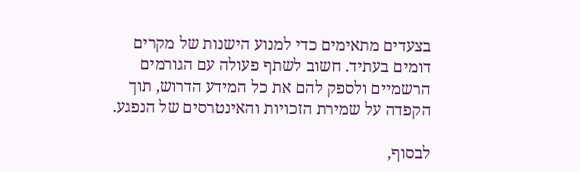בצעדים מתאימים כדי למנוע הישנות של מקרים דומים בעתיד. חשוב לשתף פעולה עם הגורמים הרשמיים ולספק להם את כל המידע הדרוש, תוך הקפדה על שמירת הזכויות והאינטרסים של הנפגע.

לבסוף,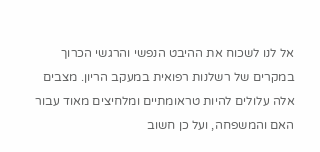אל לנו לשכוח את ההיבט הנפשי והרגשי הכרוך במקרים של רשלנות רפואית במעקב הריון. מצבים אלה עלולים להיות טראומתיים ומלחיצים מאוד עבור האם והמשפחה, ועל כן חשוב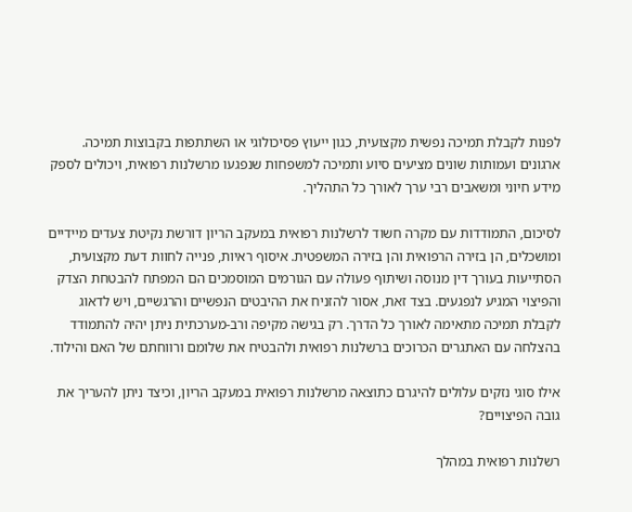לפנות לקבלת תמיכה נפשית מקצועית, כגון ייעוץ פסיכולוגי או השתתפות בקבוצות תמיכה. ארגונים ועמותות שונים מציעים סיוע ותמיכה למשפחות שנפגעו מרשלנות רפואית, ויכולים לספק מידע חיוני ומשאבים רבי ערך לאורך כל התהליך.

לסיכום, התמודדות עם מקרה חשוד לרשלנות רפואית במעקב הריון דורשת נקיטת צעדים מיידיים ומושכלים, הן בזירה הרפואית והן בזירה המשפטית. איסוף ראיות, פנייה לחוות דעת מקצועית, הסתייעות בעורך דין מנוסה ושיתוף פעולה עם הגורמים המוסמכים הם המפתח להבטחת הצדק והפיצוי המגיע לנפגעים. בצד זאת, אסור להזניח את ההיבטים הנפשיים והרגשיים, ויש לדאוג לקבלת תמיכה מתאימה לאורך כל הדרך. רק בגישה מקיפה ורב-מערכתית ניתן יהיה להתמודד בהצלחה עם האתגרים הכרוכים ברשלנות רפואית ולהבטיח את שלומם ורווחתם של האם והילוד.

אילו סוגי נזקים עלולים להיגרם כתוצאה מרשלנות רפואית במעקב הריון, וכיצד ניתן להעריך את גובה הפיצויים?

רשלנות רפואית במהלך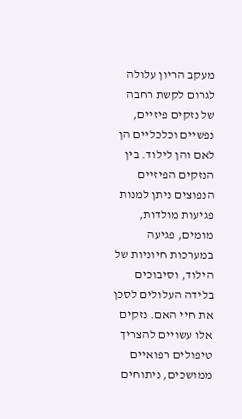מעקב הריון עלולה לגרום לקשת רחבה של נזקים פיזיים, נפשיים וכלכליים הן לאם והן לילוד. בין הנזקים הפיזיים הנפוצים ניתן למנות פגיעות מולדות, מומים, פגיעה במערכות חיוניות של הילוד, וסיבוכים בלידה העלולים לסכן את חיי האם. נזקים אלו עשויים להצריך טיפולים רפואיים ממושכים, ניתוחים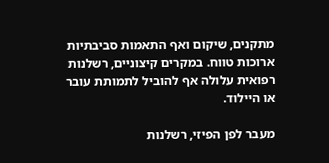מתקנים, שיקום ואף התאמות סביבתיות ארוכות טווח. במקרים קיצוניים, רשלנות רפואית עלולה אף להוביל לתמותת עובר או היילוד.

מעבר לפן הפיזי, רשלנות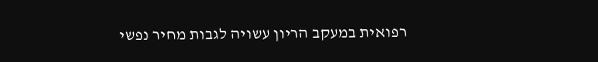רפואית במעקב הריון עשויה לגבות מחיר נפשי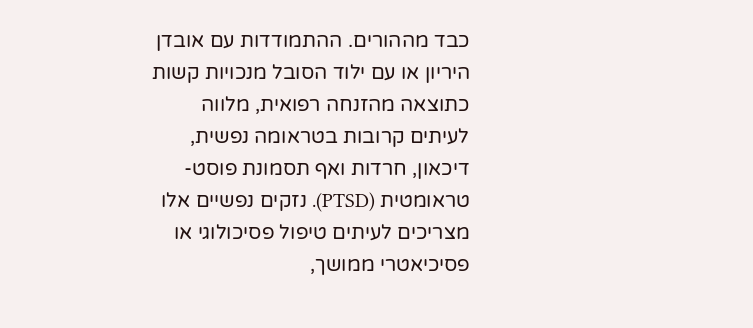כבד מההורים. ההתמודדות עם אובדן היריון או עם ילוד הסובל מנכויות קשות כתוצאה מהזנחה רפואית, מלווה לעיתים קרובות בטראומה נפשית, דיכאון, חרדות ואף תסמונת פוסט-טראומטית (PTSD). נזקים נפשיים אלו מצריכים לעיתים טיפול פסיכולוגי או פסיכיאטרי ממושך,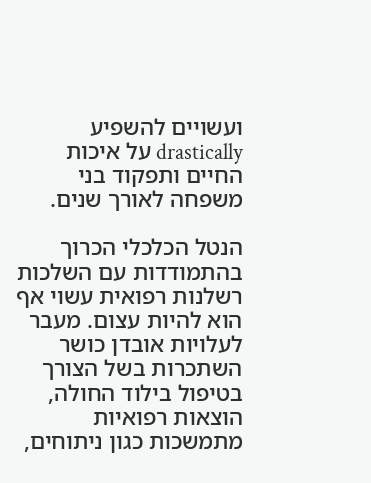ועשויים להשפיע drastically על איכות החיים ותפקוד בני משפחה לאורך שנים.

הנטל הכלכלי הכרוך בהתמודדות עם השלכות רשלנות רפואית עשוי אף הוא להיות עצום. מעבר לעלויות אובדן כושר השתכרות בשל הצורך בטיפול בילוד החולה, הוצאות רפואיות מתמשכות כגון ניתוחים,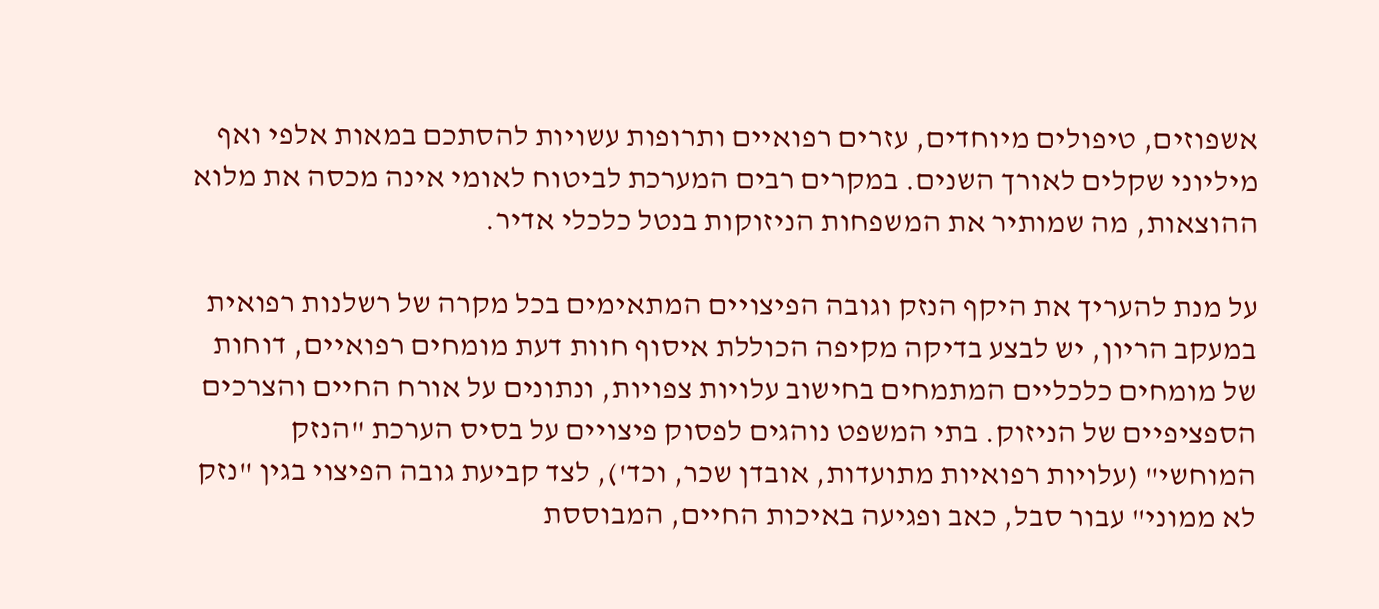אשפוזים, טיפולים מיוחדים, עזרים רפואיים ותרופות עשויות להסתכם במאות אלפי ואף מיליוני שקלים לאורך השנים. במקרים רבים המערכת לביטוח לאומי אינה מכסה את מלוא ההוצאות, מה שמותיר את המשפחות הניזוקות בנטל כלכלי אדיר.

על מנת להעריך את היקף הנזק וגובה הפיצויים המתאימים בכל מקרה של רשלנות רפואית במעקב הריון, יש לבצע בדיקה מקיפה הכוללת איסוף חוות דעת מומחים רפואיים, דוחות של מומחים כלכליים המתמחים בחישוב עלויות צפויות, ונתונים על אורח החיים והצרכים הספציפיים של הניזוק. בתי המשפט נוהגים לפסוק פיצויים על בסיס הערכת "הנזק המוחשי" (עלויות רפואיות מתועדות, אובדן שכר, וכד'), לצד קביעת גובה הפיצוי בגין "נזק לא ממוני" עבור סבל, כאב ופגיעה באיכות החיים, המבוססת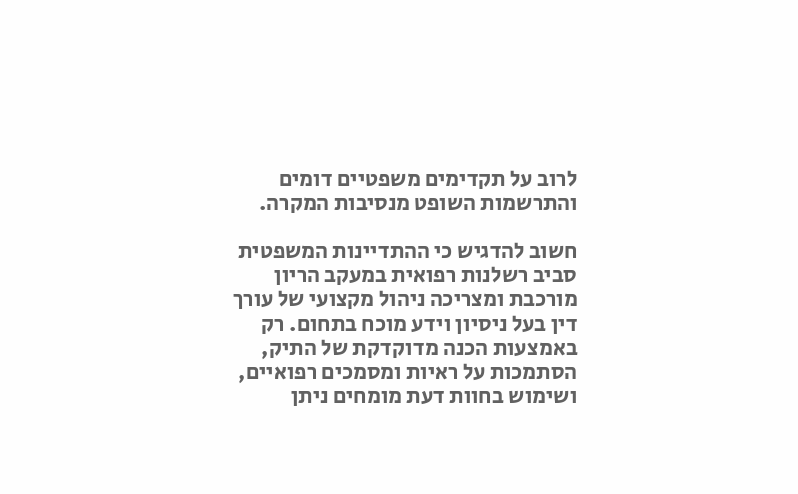לרוב על תקדימים משפטיים דומים והתרשמות השופט מנסיבות המקרה.

חשוב להדגיש כי ההתדיינות המשפטית סביב רשלנות רפואית במעקב הריון מורכבת ומצריכה ניהול מקצועי של עורך דין בעל ניסיון וידע מוכח בתחום. רק באמצעות הכנה מדוקדקת של התיק, הסתמכות על ראיות ומסמכים רפואיים, ושימוש בחוות דעת מומחים ניתן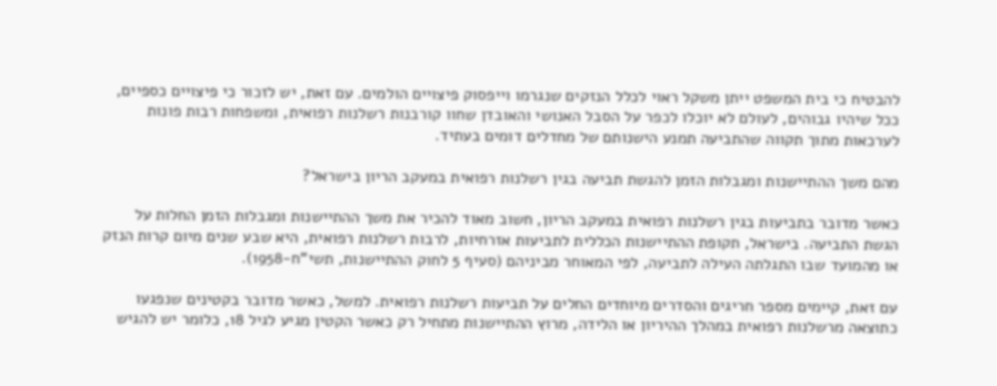להבטיח כי בית המשפט ייתן משקל ראוי לכלל הנזקים שנגרמו וייפסוק פיצויים הולמים. עם זאת, יש לזכור כי פיצויים כספיים, ככל שיהיו גבוהים, לעולם לא יוכלו לכפר על הסבל האנושי והאובדן שחוו קורבנות רשלנות רפואית, ומשפחות רבות פונות לערכאות מתוך תקווה שהתביעה תמנע הישנותם של מחדלים דומים בעתיד.

מהם משך ההתיישנות ומגבלות הזמן להגשת תביעה בגין רשלנות רפואית במעקב הריון בישראל?

כאשר מדובר בתביעות בגין רשלנות רפואית במעקב הריון, חשוב מאוד להכיר את משך ההתיישנות ומגבלות הזמן החלות על הגשת התביעה. בישראל, תקופת ההתיישנות הכללית לתביעות אזרחיות, לרבות רשלנות רפואית, היא שבע שנים מיום קרות הנזק או מהמועד שבו התגלתה העילה לתביעה, לפי המאוחר מביניהם (סעיף 5 לחוק ההתיישנות, תשי"ח-1958).

עם זאת, קיימים מספר חריגים והסדרים מיוחדים החלים על תביעות רשלנות רפואית. למשל, כאשר מדובר בקטינים שנפגעו כתוצאה מרשלנות רפואית במהלך ההיריון או הלידה, מרוץ ההתיישנות מתחיל רק כאשר הקטין מגיע לגיל 18, כלומר יש להגיש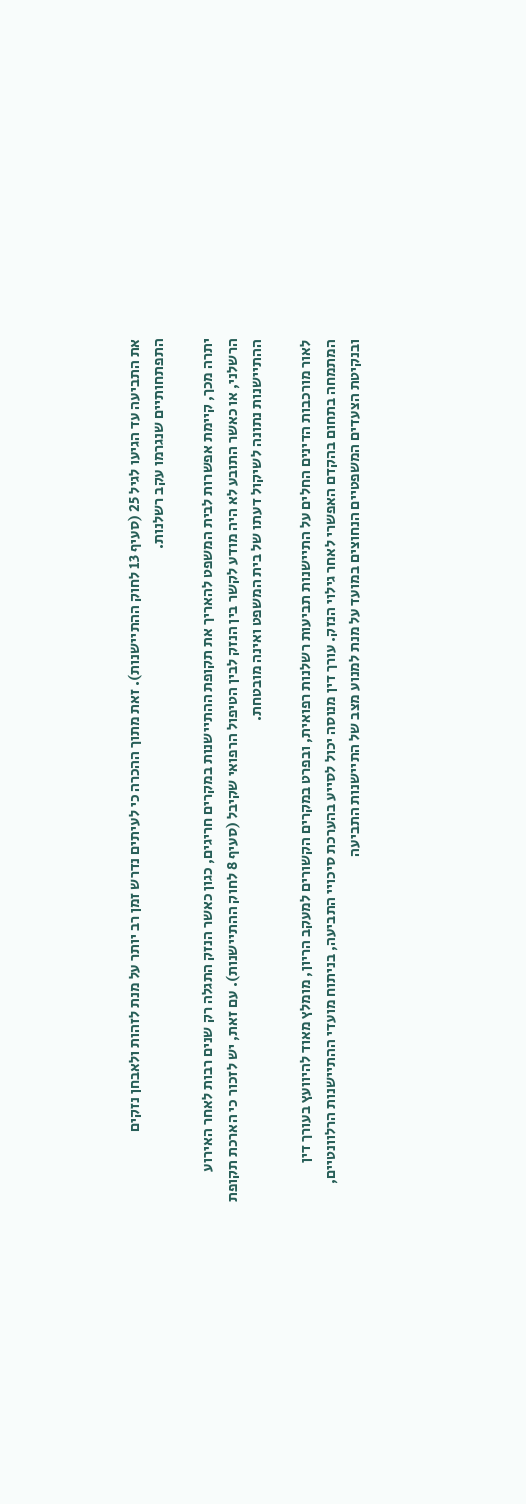את התביעה עד הגיעו לגיל 25 (סעיף 13 לחוק ההתיישנות). זאת מתוך ההכרה כי לעיתים נדרש זמן רב יותר על מנת לזהות ולאבחן נזקים התפתחותיים שנגרמו עקב רשלנות.

יתרה מכך, קיימת אפשרות לבית המשפט להאריך את תקופת ההתיישנות במקרים חריגים, כגון כאשר הנזק התגלה רק שנים רבות לאחר האירוע הרשלני, או כאשר התובע לא היה מודע לקשר בין הנזק לבין הטיפול הרפואי שקיבל (סעיף 8 לחוק ההתיישנות). עם זאת, יש לזכור כי הארכת תקופת ההתיישנות נתונה לשיקול דעתו של בית המשפט ואינה מובטחת.

לאור מורכבות הדינים החלים על התיישנות תביעות רשלנות רפואית, ובפרט במקרים הקשורים למעקב הריון, מומלץ מאוד להיוועץ בעורך דין המתמחה בתחום בהקדם האפשרי לאחר גילוי הנזק. עורך דין מנוסה יכול לסייע בהערכת סיכויי התביעה, בניתוח מועדי ההתיישנות הרלוונטיים, ובנקיטת הצעדים המשפטיים הנחוצים במועד על מנת למנוע מצב של התיישנות התביעה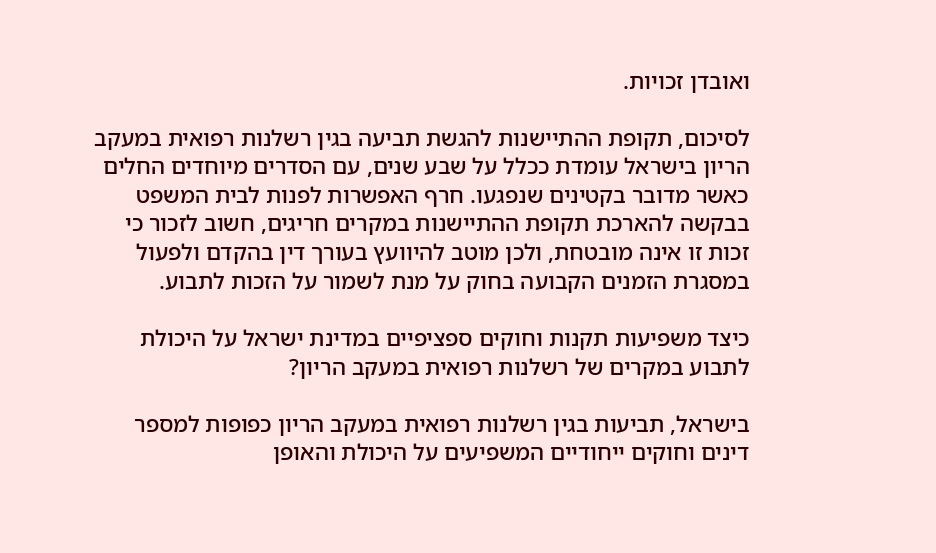ואובדן זכויות.

לסיכום, תקופת ההתיישנות להגשת תביעה בגין רשלנות רפואית במעקב הריון בישראל עומדת ככלל על שבע שנים, עם הסדרים מיוחדים החלים כאשר מדובר בקטינים שנפגעו. חרף האפשרות לפנות לבית המשפט בבקשה להארכת תקופת ההתיישנות במקרים חריגים, חשוב לזכור כי זכות זו אינה מובטחת, ולכן מוטב להיוועץ בעורך דין בהקדם ולפעול במסגרת הזמנים הקבועה בחוק על מנת לשמור על הזכות לתבוע.

כיצד משפיעות תקנות וחוקים ספציפיים במדינת ישראל על היכולת לתבוע במקרים של רשלנות רפואית במעקב הריון?

בישראל, תביעות בגין רשלנות רפואית במעקב הריון כפופות למספר דינים וחוקים ייחודיים המשפיעים על היכולת והאופן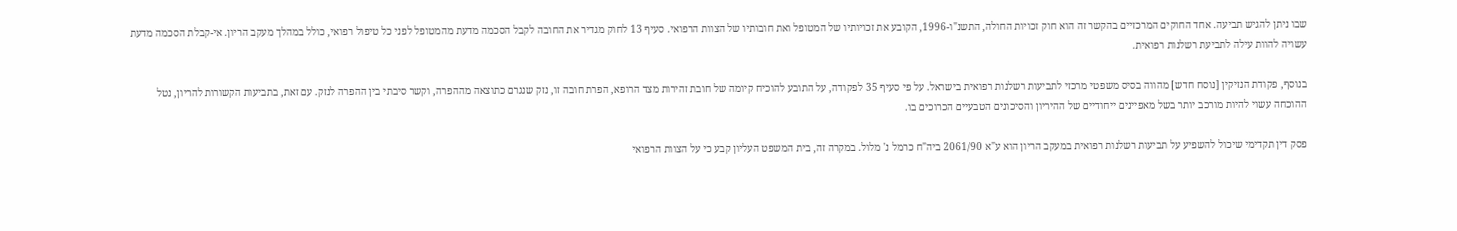שבו ניתן להגיש תביעה. אחד החוקים המרכזיים בהקשר זה הוא חוק זכויות החולה, התשנ"ו-1996, הקובע את זכויותיו של המטופל ואת חובותיו של הצוות הרפואי. סעיף 13 לחוק מגדיר את החובה לקבל הסכמה מדעת מהמטופל לפני כל טיפול רפואי, כולל במהלך מעקב הריון. אי-קבלת הסכמה מדעת עשויה להוות עילה לתביעת רשלנות רפואית.

בנוסף, פקודת הנזיקין [נוסח חדש] מהווה בסיס משפטי מרכזי לתביעות רשלנות רפואית בישראל. על פי סעיף 35 לפקודה, על התובע להוכיח קיומה של חובת זהירות מצד הרופא, הפרת חובה זו, נזק שנגרם כתוצאה מההפרה, וקשר סיבתי בין ההפרה לנזק. עם זאת, בתביעות הקשורות להריון, נטל ההוכחה עשוי להיות מורכב יותר בשל מאפיינים ייחודיים של ההיריון והסיכונים הטבעיים הכרוכים בו.

פסק דין תקדימי שיכול להשפיע על תביעות רשלנות רפואית במעקב הריון הוא ע"א 2061/90 ביה"ח כרמל נ' מלול. במקרה זה, בית המשפט העליון קבע כי על הצוות הרפואי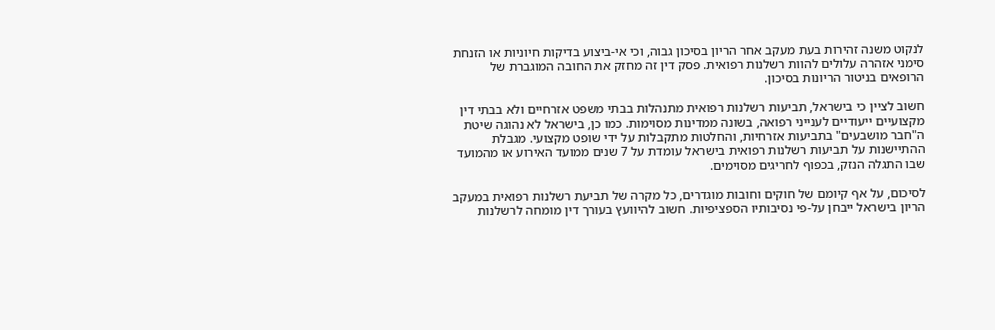לנקוט משנה זהירות בעת מעקב אחר הריון בסיכון גבוה, וכי אי-ביצוע בדיקות חיוניות או הזנחת סימני אזהרה עלולים להוות רשלנות רפואית. פסק דין זה מחזק את החובה המוגברת של הרופאים בניטור הריונות בסיכון.

חשוב לציין כי בישראל, תביעות רשלנות רפואית מתנהלות בבתי משפט אזרחיים ולא בבתי דין מקצועיים ייעודיים לענייני רפואה, בשונה ממדינות מסוימות. כמו כן, בישראל לא נהוגה שיטת ה"חבר מושבעים" בתביעות אזרחיות, והחלטות מתקבלות על ידי שופט מקצועי. מגבלת ההתיישנות על תביעות רשלנות רפואית בישראל עומדת על 7 שנים ממועד האירוע או מהמועד שבו התגלה הנזק, בכפוף לחריגים מסוימים.

לסיכום, על אף קיומם של חוקים וחובות מוגדרים, כל מקרה של תביעת רשלנות רפואית במעקב הריון בישראל ייבחן על-פי נסיבותיו הספציפיות. חשוב להיוועץ בעורך דין מומחה לרשלנות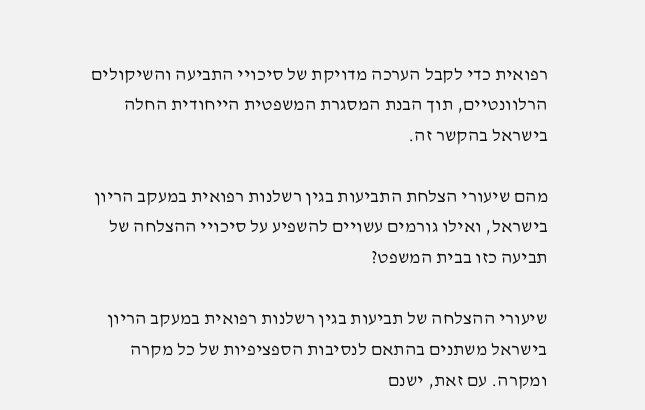רפואית כדי לקבל הערכה מדויקת של סיכויי התביעה והשיקולים הרלוונטיים, תוך הבנת המסגרת המשפטית הייחודית החלה בישראל בהקשר זה.

מהם שיעורי הצלחת התביעות בגין רשלנות רפואית במעקב הריון בישראל, ואילו גורמים עשויים להשפיע על סיכויי ההצלחה של תביעה כזו בבית המשפט?

שיעורי ההצלחה של תביעות בגין רשלנות רפואית במעקב הריון בישראל משתנים בהתאם לנסיבות הספציפיות של כל מקרה ומקרה. עם זאת, ישנם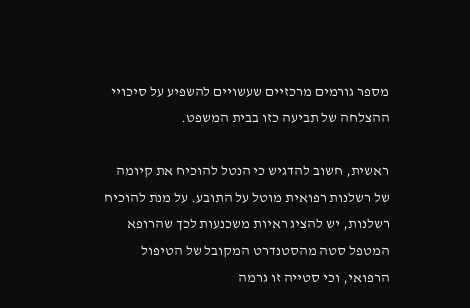מספר גורמים מרכזיים שעשויים להשפיע על סיכויי ההצלחה של תביעה כזו בבית המשפט.

ראשית, חשוב להדגיש כי הנטל להוכיח את קיומה של רשלנות רפואית מוטל על התובע. על מנת להוכיח רשלנות, יש להציג ראיות משכנעות לכך שהרופא המטפל סטה מהסטנדרט המקובל של הטיפול הרפואי, וכי סטייה זו גרמה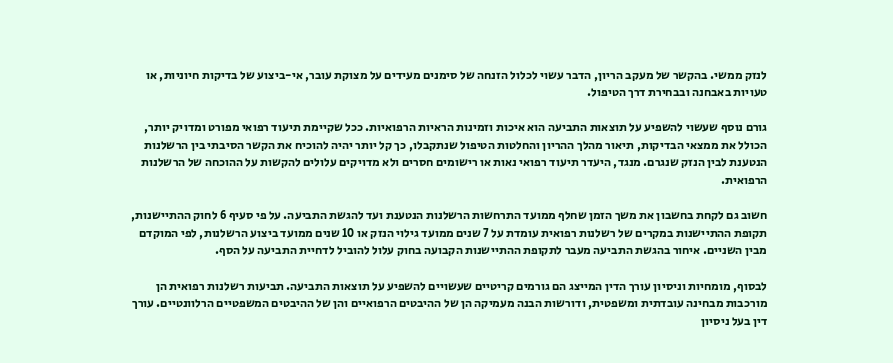לנזק ממשי. בהקשר של מעקב הריון, הדבר עשוי לכלול הזנחה של סימנים מעידים על מצוקת עובר, אי-ביצוע של בדיקות חיוניות, או טעויות באבחנה ובבחירת דרך הטיפול.

גורם נוסף שעשוי להשפיע על תוצאות התביעה הוא איכות וזמינות הראיות הרפואיות. ככל שקיימת תיעוד רפואי מפורט ומדויק יותר, הכולל את ממצאי הבדיקות, תיאור מהלך ההריון והחלטות הטיפול שנתקבלו, כך קל יותר יהיה להוכיח את הקשר הסיבתי בין הרשלנות הנטענת לבין הנזק שנגרם. מנגד, היעדר תיעוד רפואי נאות או רישומים חסרים ולא מדויקים עלולים להקשות על ההוכחה של הרשלנות הרפואית.

חשוב גם לקחת בחשבון את משך הזמן שחלף ממועד התרחשות הרשלנות הנטענת ועד להגשת התביעה. על פי סעיף 6 לחוק ההתיישנות, תקופת ההתיישנות במקרים של רשלנות רפואית עומדת על 7 שנים ממועד גילוי הנזק או 10 שנים ממועד ביצוע הרשלנות, לפי המוקדם מבין השניים. איחור בהגשת התביעה מעבר לתקופת ההתיישנות הקבועה בחוק עלול להוביל לדחיית התביעה על הסף.

לבסוף, מומחיות וניסיון עורך הדין המייצג הם גורמים קריטיים שעשויים להשפיע על תוצאות התביעה. תביעות רשלנות רפואית הן מורכבות מבחינה עובדתית ומשפטית, ודורשות הבנה מעמיקה הן של ההיבטים הרפואיים והן של ההיבטים המשפטיים הרלוונטיים. עורך דין בעל ניסיון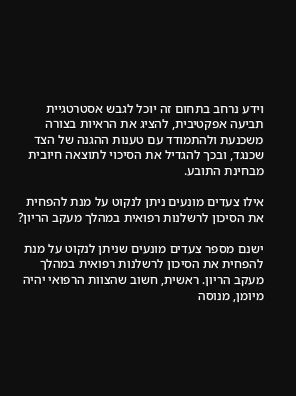וידע נרחב בתחום זה יוכל לגבש אסטרטגיית תביעה אפקטיבית, להציג את הראיות בצורה משכנעת ולהתמודד עם טענות ההגנה של הצד שכנגד, ובכך להגדיל את הסיכוי לתוצאה חיובית מבחינת התובע.

אילו צעדים מונעים ניתן לנקוט על מנת להפחית את הסיכון לרשלנות רפואית במהלך מעקב הריון?

ישנם מספר צעדים מונעים שניתן לנקוט על מנת להפחית את הסיכון לרשלנות רפואית במהלך מעקב הריון. ראשית, חשוב שהצוות הרפואי יהיה מיומן, מנוסה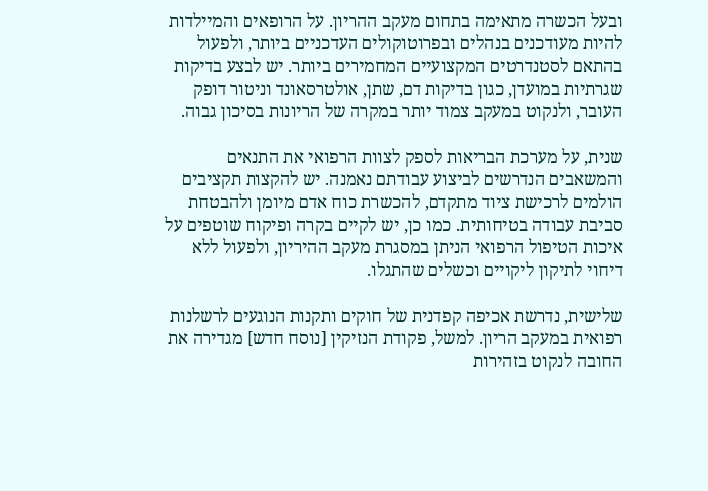ובעל הכשרה מתאימה בתחום מעקב ההריון. על הרופאים והמיילדות להיות מעודכנים בנהלים ובפרוטוקולים העדכניים ביותר, ולפעול בהתאם לסטנדרטים המקצועיים המחמירים ביותר. יש לבצע בדיקות שגרתיות במועדן, כגון בדיקות דם, שתן, אולטרסאונד וניטור דופק העובר, ולנקוט במעקב צמוד יותר במקרה של הריונות בסיכון גבוה.

שנית, על מערכת הבריאות לספק לצוות הרפואי את התנאים והמשאבים הנדרשים לביצוע עבודתם נאמנה. יש להקצות תקציבים הולמים לרכישת ציוד מתקדם, להכשרת כוח אדם מיומן ולהבטחת סביבת עבודה בטיחותית. כמו כן, יש לקיים בקרה ופיקוח שוטפים על איכות הטיפול הרפואי הניתן במסגרת מעקב ההיריון, ולפעול ללא דיחוי לתיקון ליקויים וכשלים שהתגלו.

שלישית, נדרשת אכיפה קפדנית של חוקים ותקנות הנוגעים לרשלנות רפואית במעקב הריון. למשל, פקודת הנזיקין [נוסח חדש] מגדירה את החובה לנקוט בזהירות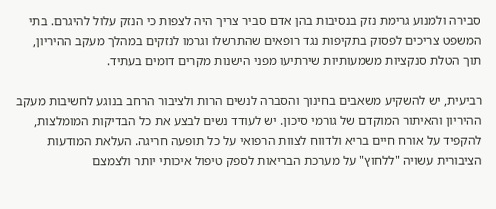סבירה ולמנוע גרימת נזק בנסיבות בהן אדם סביר צריך היה לצפות כי הנזק עלול להיגרם. בתי המשפט צריכים לפסוק בתקיפות נגד רופאים שהתרשלו וגרמו לנזקים במהלך מעקב ההיריון, תוך הטלת סנקציות משמעותיות שירתיעו מפני הישנות מקרים דומים בעתיד.

רביעית, יש להשקיע משאבים בחינוך והסברה לנשים הרות ולציבור הרחב בנוגע לחשיבות מעקב ההיריון והאיתור המוקדם של גורמי סיכון. יש לעודד נשים לבצע את כל הבדיקות המומלצות, להקפיד על אורח חיים בריא ולדווח לצוות הרפואי על כל תופעה חריגה. העלאת המודעות הציבורית עשויה "ללחוץ" על מערכת הבריאות לספק טיפול איכותי יותר ולצמצם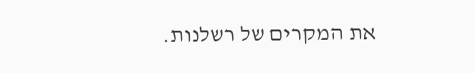את המקרים של רשלנות.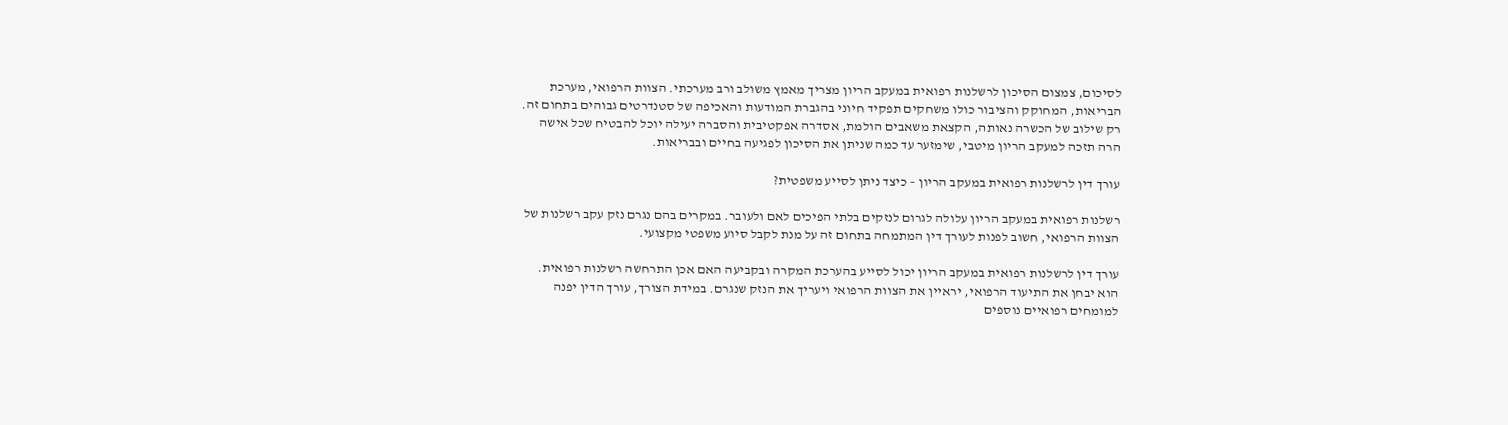לסיכום, צמצום הסיכון לרשלנות רפואית במעקב הריון מצריך מאמץ משולב ורב מערכתי. הצוות הרפואי, מערכת הבריאות, המחוקק והציבור כולו משחקים תפקיד חיוני בהגברת המודעות והאכיפה של סטנדרטים גבוהים בתחום זה. רק שילוב של הכשרה נאותה, הקצאת משאבים הולמת, אסדרה אפקטיבית והסברה יעילה יוכל להבטיח שכל אישה הרה תזכה למעקב הריון מיטבי, שימזער עד כמה שניתן את הסיכון לפגיעה בחיים ובבריאות.

עורך דין לרשלנות רפואית במעקב הריון – כיצד ניתן לסייע משפטית?

רשלנות רפואית במעקב הריון עלולה לגרום לנזקים בלתי הפיכים לאם ולעובר. במקרים בהם נגרם נזק עקב רשלנות של הצוות הרפואי, חשוב לפנות לעורך דין המתמחה בתחום זה על מנת לקבל סיוע משפטי מקצועי.

עורך דין לרשלנות רפואית במעקב הריון יכול לסייע בהערכת המקרה ובקביעה האם אכן התרחשה רשלנות רפואית. הוא יבחן את התיעוד הרפואי, יראיין את הצוות הרפואי ויעריך את הנזק שנגרם. במידת הצורך, עורך הדין יפנה למומחים רפואיים נוספים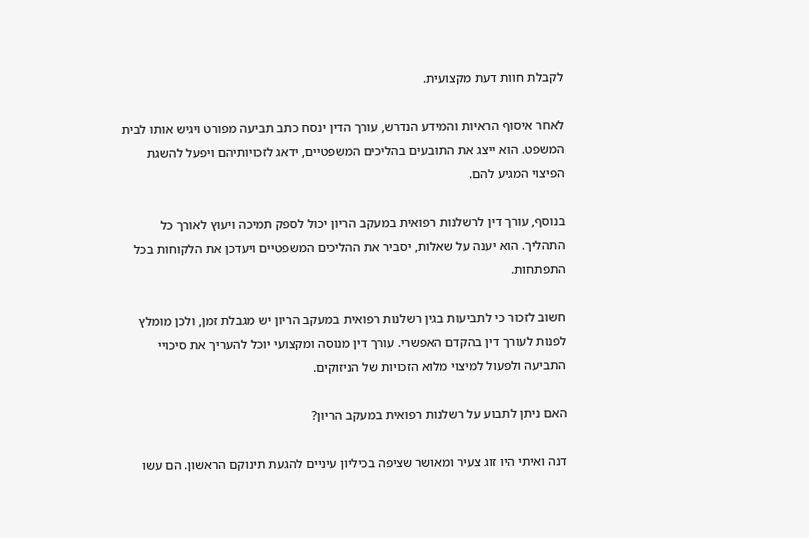לקבלת חוות דעת מקצועית.

לאחר איסוף הראיות והמידע הנדרש, עורך הדין ינסח כתב תביעה מפורט ויגיש אותו לבית המשפט. הוא ייצג את התובעים בהליכים המשפטיים, ידאג לזכויותיהם ויפעל להשגת הפיצוי המגיע להם.

בנוסף, עורך דין לרשלנות רפואית במעקב הריון יכול לספק תמיכה ויעוץ לאורך כל התהליך. הוא יענה על שאלות, יסביר את ההליכים המשפטיים ויעדכן את הלקוחות בכל התפתחות.

חשוב לזכור כי לתביעות בגין רשלנות רפואית במעקב הריון יש מגבלת זמן, ולכן מומלץ לפנות לעורך דין בהקדם האפשרי. עורך דין מנוסה ומקצועי יוכל להעריך את סיכויי התביעה ולפעול למיצוי מלוא הזכויות של הניזוקים.

האם ניתן לתבוע על רשלנות רפואית במעקב הריון?

דנה ואיתי היו זוג צעיר ומאושר שציפה בכיליון עיניים להגעת תינוקם הראשון. הם עשו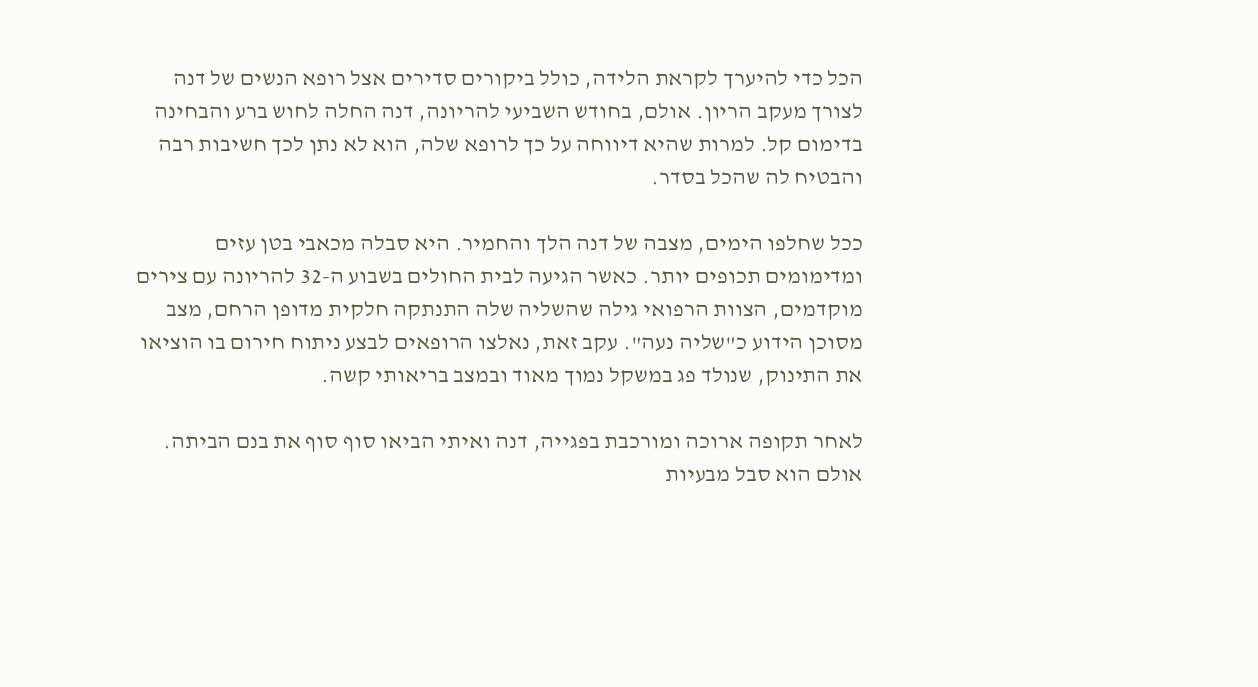הכל כדי להיערך לקראת הלידה, כולל ביקורים סדירים אצל רופא הנשים של דנה לצורך מעקב הריון. אולם, בחודש השביעי להריונה, דנה החלה לחוש ברע והבחינה בדימום קל. למרות שהיא דיווחה על כך לרופא שלה, הוא לא נתן לכך חשיבות רבה והבטיח לה שהכל בסדר.

ככל שחלפו הימים, מצבה של דנה הלך והחמיר. היא סבלה מכאבי בטן עזים ומדימומים תכופים יותר. כאשר הגיעה לבית החולים בשבוע ה-32 להריונה עם צירים מוקדמים, הצוות הרפואי גילה שהשליה שלה התנתקה חלקית מדופן הרחם, מצב מסוכן הידוע כ"שליה נעה". עקב זאת, נאלצו הרופאים לבצע ניתוח חירום בו הוציאו את התינוק, שנולד פג במשקל נמוך מאוד ובמצב בריאותי קשה.

לאחר תקופה ארוכה ומורכבת בפגייה, דנה ואיתי הביאו סוף סוף את בנם הביתה. אולם הוא סבל מבעיות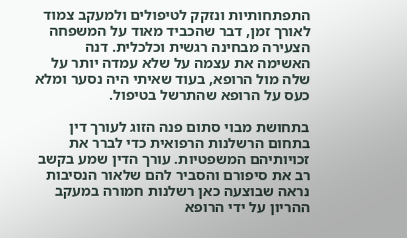התפתחותיות ונזקק לטיפולים ולמעקב צמוד לאורך זמן, דבר שהכביד מאוד על המשפחה הצעירה מבחינה רגשית וכלכלית. דנה האשימה את עצמה על שלא עמדה יותר על שלה מול הרופא, בעוד שאיתי היה נסער ומלא כעס על הרופא שהתרשל בטיפול.

בתחושת מבוי סתום פנה הזוג לעורך דין בתחום הרשלנות הרפואית כדי לברר את זכויותיהם המשפטיות. עורך הדין שמע בקשב רב את סיפורם והסביר להם שלאור הנסיבות נראה שבוצעה כאן רשלנות חמורה במעקב ההריון על ידי הרופא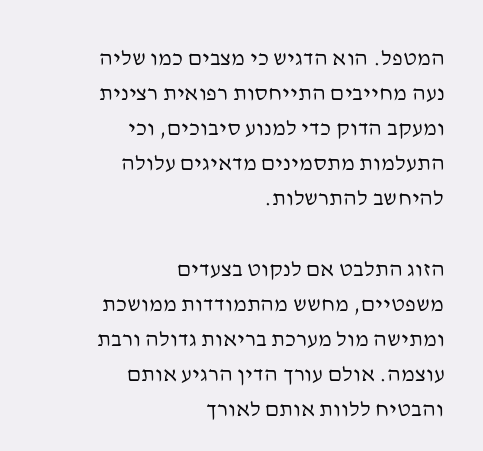המטפל. הוא הדגיש כי מצבים כמו שליה נעה מחייבים התייחסות רפואית רצינית ומעקב הדוק כדי למנוע סיבוכים, וכי התעלמות מתסמינים מדאיגים עלולה להיחשב להתרשלות.

הזוג התלבט אם לנקוט בצעדים משפטיים, מחשש מהתמודדות ממושכת ומתישה מול מערכת בריאות גדולה ורבת עוצמה. אולם עורך הדין הרגיע אותם והבטיח ללוות אותם לאורך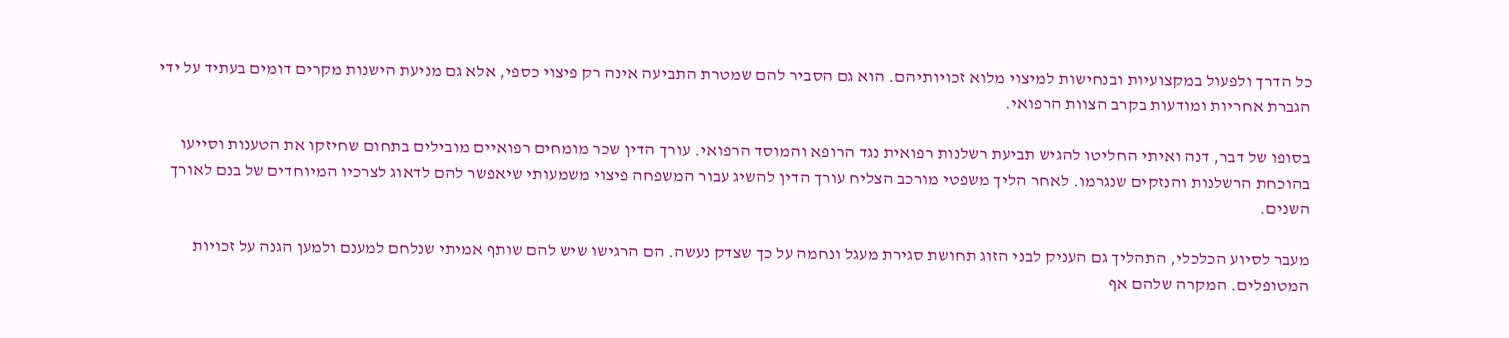כל הדרך ולפעול במקצועיות ובנחישות למיצוי מלוא זכויותיהם. הוא גם הסביר להם שמטרת התביעה אינה רק פיצוי כספי, אלא גם מניעת הישנות מקרים דומים בעתיד על ידי הגברת אחריות ומודעות בקרב הצוות הרפואי.

בסופו של דבר, דנה ואיתי החליטו להגיש תביעת רשלנות רפואית נגד הרופא והמוסד הרפואי. עורך הדין שכר מומחים רפואיים מובילים בתחום שחיזקו את הטענות וסייעו בהוכחת הרשלנות והנזקים שנגרמו. לאחר הליך משפטי מורכב הצליח עורך הדין להשיג עבור המשפחה פיצוי משמעותי שיאפשר להם לדאוג לצרכיו המיוחדים של בנם לאורך השנים.

מעבר לסיוע הכלכלי, התהליך גם העניק לבני הזוג תחושת סגירת מעגל ונחמה על כך שצדק נעשה. הם הרגישו שיש להם שותף אמיתי שנלחם למענם ולמען הגנה על זכויות המטופלים. המקרה שלהם אף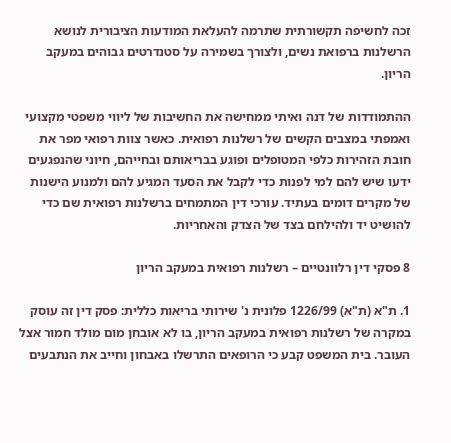זכה לחשיפה תקשורתית שתרמה להעלאת המודעות הציבורית לנושא הרשלנות ברפואת נשים, ולצורך בשמירה על סטנדרטים גבוהים במעקב הריון.

ההתמודדות של דנה ואיתי ממחישה את החשיבות של ליווי משפטי מקצועי ואמפתי במצבים הקשים של רשלנות רפואית. כאשר צוות רפואי מפר את חובת הזהירות כלפי המטופלים ופוגע בבריאותם ובחייהם, חיוני שהנפגעים ידעו שיש להם למי לפנות כדי לקבל את הסעד המגיע להם ולמנוע הישנות של מקרים דומים בעתיד. עורכי דין המתמחים ברשלנות רפואית שם כדי להושיט יד ולהילחם בצד של הצדק והאחריות.

8 פסקי דין רלוונטיים – רשלנות רפואית במעקב הריון

1. ת"א (ת"א) 1226/99 פלונית נ' שירותי בריאות כללית: פסק דין זה עוסק במקרה של רשלנות רפואית במעקב הריון, בו לא אובחן מום מולד חמור אצל העובר. בית המשפט קבע כי הרופאים התרשלו באבחון וחייב את הנתבעים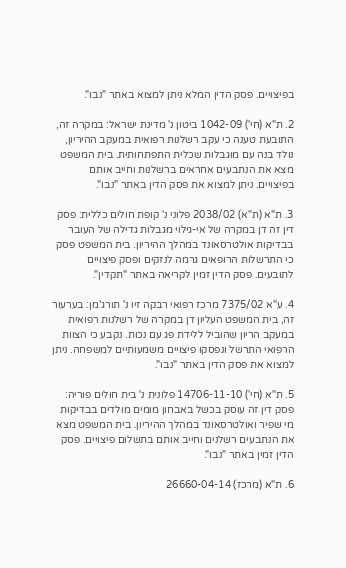בפיצויים. פסק הדין המלא ניתן למצוא באתר "נבו".

2. ת"א (חי') 1042-09 ביטון נ' מדינת ישראל: במקרה זה, התובעת טענה כי עקב רשלנות רפואית במעקב ההיריון, נולד בנה עם מוגבלות שכלית התפתחותית. בית המשפט מצא את הנתבעים אחראים ברשלנות וחייב אותם בפיצויים. ניתן למצוא את פסק הדין באתר "נבו".

3. ת"א (ת"א) 2038/02 פלוני נ' קופת חולים כללית: פסק דין זה דן במקרה של אי-גילוי מגבלות גדילה של העובר בבדיקות אולטרסאונד במהלך ההיריון. בית המשפט פסק כי התרשלות הרופאים גרמה לנזקים ופסק פיצויים לתובעים. פסק הדין זמין לקריאה באתר "תקדין".

4. ע"א 7375/02 מרכז רפואי רבקה זיו נ' תורג'מן: בערעור זה, בית המשפט העליון דן במקרה של רשלנות רפואית במעקב הריון שהוביל ללידת פג עם נכות. נקבע כי הצוות הרפואי התרשל ונפסקו פיצויים משמעותיים למשפחה. ניתן למצוא את פסק הדין באתר "נבו".

5. ת"א (חי') 14706-11-10 פלונית נ' בית חולים פוריה: פסק דין זה עוסק בכשל באבחון מומים מולדים בבדיקות מי שפיר ואולטרסאונד במהלך ההיריון. בית המשפט מצא את הנתבעים רשלנים וחייב אותם בתשלום פיצויים. פסק הדין זמין באתר "נבו".

6. ת"א (מרכז) 26660-04-14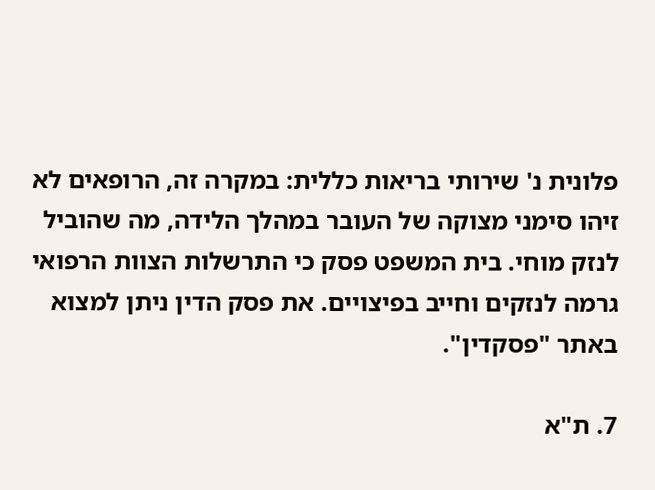פלונית נ' שירותי בריאות כללית: במקרה זה, הרופאים לא זיהו סימני מצוקה של העובר במהלך הלידה, מה שהוביל לנזק מוחי. בית המשפט פסק כי התרשלות הצוות הרפואי גרמה לנזקים וחייב בפיצויים. את פסק הדין ניתן למצוא באתר "פסקדין".

7. ת"א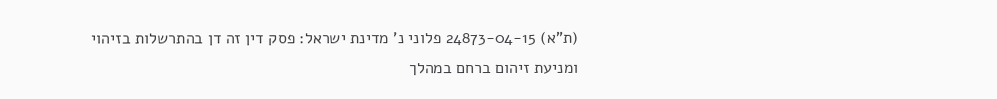(ת"א) 24873-04-15 פלוני נ' מדינת ישראל: פסק דין זה דן בהתרשלות בזיהוי ומניעת זיהום ברחם במהלך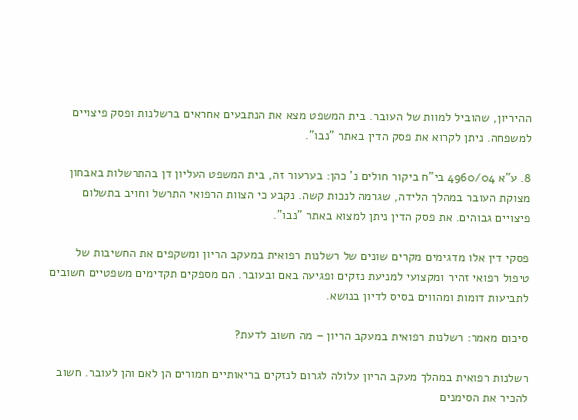ההיריון, שהוביל למוות של העובר. בית המשפט מצא את הנתבעים אחראים ברשלנות ופסק פיצויים למשפחה. ניתן לקרוא את פסק הדין באתר "נבו".

8. ע"א 4960/04 בי"ח ביקור חולים נ' כהן: בערעור זה, בית המשפט העליון דן בהתרשלות באבחון מצוקת העובר במהלך הלידה, שגרמה לנכות קשה. נקבע כי הצוות הרפואי התרשל וחויב בתשלום פיצויים גבוהים. את פסק הדין ניתן למצוא באתר "נבו".

פסקי דין אלו מדגימים מקרים שונים של רשלנות רפואית במעקב הריון ומשקפים את החשיבות של טיפול רפואי זהיר ומקצועי למניעת נזקים ופגיעה באם ובעובר. הם מספקים תקדימים משפטיים חשובים לתביעות דומות ומהווים בסיס לדיון בנושא.

סיכום מאמר: רשלנות רפואית במעקב הריון – מה חשוב לדעת?

רשלנות רפואית במהלך מעקב הריון עלולה לגרום לנזקים בריאותיים חמורים הן לאם והן לעובר. חשוב להכיר את הסימנים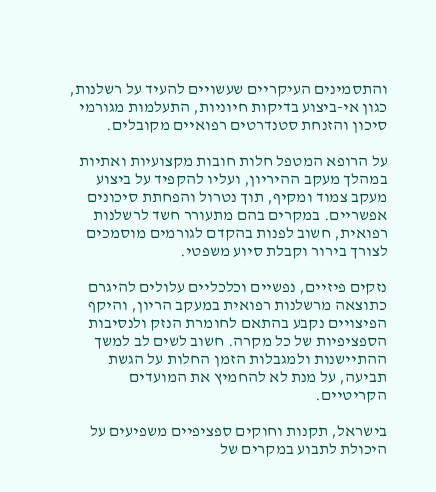והתסמינים העיקריים שעשויים להעיד על רשלנות, כגון אי-ביצוע בדיקות חיוניות, התעלמות מגורמי סיכון והזנחת סטנדרטים רפואיים מקובלים.

על הרופא המטפל חלות חובות מקצועיות ואתיות במהלך מעקב ההיריון, ועליו להקפיד על ביצוע מעקב צמוד ומקיף, תוך נטרול והפחתת סיכונים אפשריים. במקרים בהם מתעורר חשד לרשלנות רפואית, חשוב לפנות בהקדם לגורמים מוסמכים לצורך בירור וקבלת סיוע משפטי.

נזקים פיזיים, נפשיים וכלכליים עלולים להיגרם כתוצאה מרשלנות רפואית במעקב הריון, והיקף הפיצויים נקבע בהתאם לחומרת הנזק ולנסיבות הספציפיות של כל מקרה. חשוב לשים לב למשך ההתיישנות ולמגבלות הזמן החלות על הגשת תביעה, על מנת לא להחמיץ את המועדים הקריטיים.

בישראל, תקנות וחוקים ספציפיים משפיעים על היכולת לתבוע במקרים של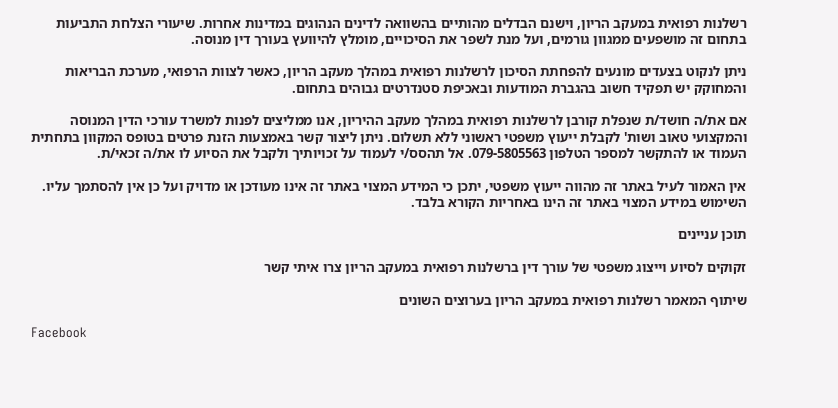רשלנות רפואית במעקב הריון, וישנם הבדלים מהותיים בהשוואה לדינים הנהוגים במדינות אחרות. שיעורי הצלחת התביעות בתחום זה מושפעים ממגוון גורמים, ועל מנת לשפר את הסיכויים, מומלץ להיוועץ בעורך דין מנוסה.

ניתן לנקוט בצעדים מונעים להפחתת הסיכון לרשלנות רפואית במהלך מעקב הריון, כאשר לצוות הרפואי, מערכת הבריאות והמחוקק יש תפקיד חשוב בהגברת המודעות ובאכיפת סטנדרטים גבוהים בתחום.

אם את/ה חושד/ת שנפלת קורבן לרשלנות רפואית במהלך מעקב ההיריון, אנו ממליצים לפנות למשרד עורכי הדין המנוסה והמקצועי טאוב ושות' לקבלת ייעוץ משפטי ראשוני ללא תשלום. ניתן ליצור קשר באמצעות הזנת פרטים בטופס המקוון בתחתית העמוד או להתקשר למספר הטלפון 079-5805563. אל תהסס/י לעמוד על זכויותיך ולקבל את הסיוע לו את/ה זכאי/ת.

אין האמור לעיל באתר זה מהווה ייעוץ משפטי, יתכן כי המידע המצוי באתר זה אינו מעודכן או מדויק ועל כן אין להסתמך עליו. השימוש במידע המצוי באתר זה הינו באחריות הקורא בלבד.

תוכן עניינים

זקוקים לסיוע וייצוג משפטי של עורך דין ברשלנות רפואית במעקב הריון צרו איתי קשר

שיתוף המאמר רשלנות רפואית במעקב הריון בערוצים השונים

Facebook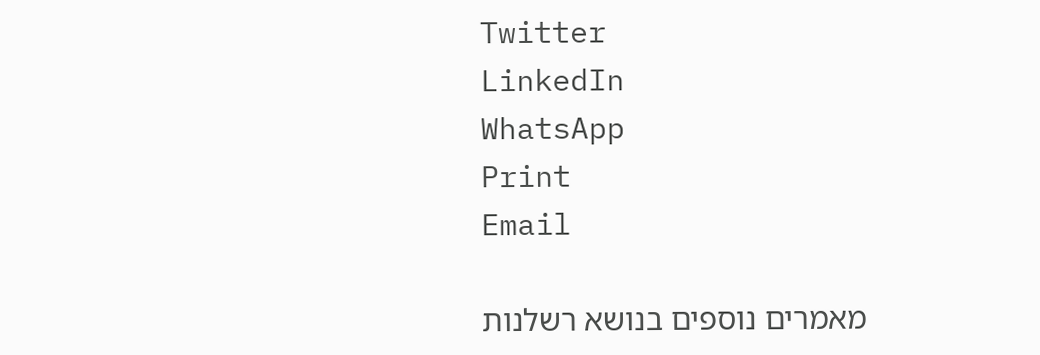Twitter
LinkedIn
WhatsApp
Print
Email

מאמרים נוספים בנושא רשלנות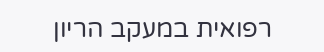רפואית במעקב הריון